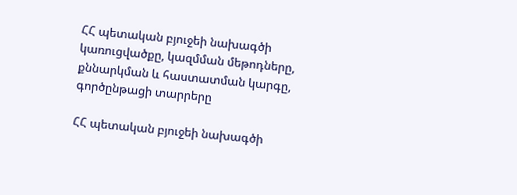ՀՀ պետական բյուջեի նախագծի կառուցվածքը, կազմման մեթոդները, քննարկման և հաստատման կարգը, գործընթացի տարրերը

ՀՀ պետական բյուջեի նախագծի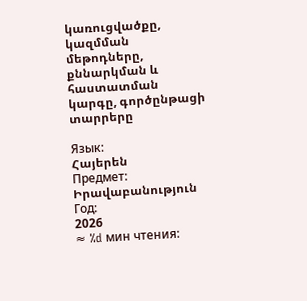կառուցվածքը, կազմման մեթոդները, քննարկման և հաստատման կարգը, գործընթացի տարրերը

Язык:
Հայերեն
Предмет:
Իրավաբանություն
Год:
2026
≈ %d мин чтения: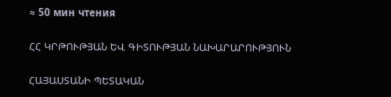≈ 50 мин чтения

ՀՀ ԿՐԹՈՒԹՅԱՆ ԵՎ ԳԻՏՈՒԹՅԱՆ ՆԱԽԱՐԱՐՈՒԹՅՈՒՆ

ՀԱՅԱՍՏԱՆԻ ՊԵՏԱԿԱՆ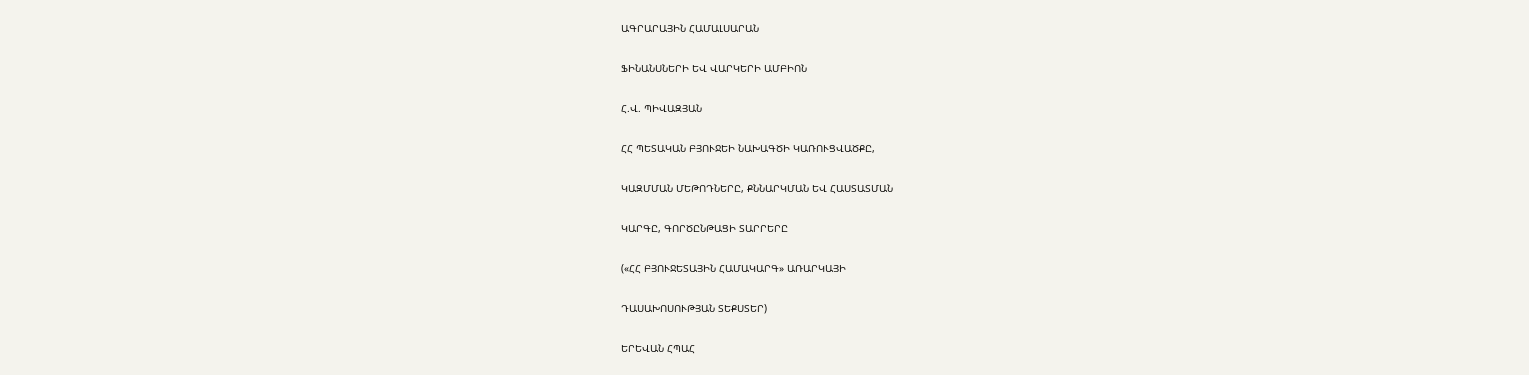ԱԳՐԱՐԱՅԻՆ ՀԱՄԱԼՍԱՐԱՆ

ՖԻՆԱՆՍՆԵՐԻ ԵՎ ՎԱՐԿԵՐԻ ԱՄԲԻՈՆ

Հ.Վ. ՊԻՎԱԶՅԱՆ

ՀՀ ՊԵՏԱԿԱՆ ԲՅՈՒՋԵԻ ՆԱԽԱԳԾԻ ԿԱՌՈՒՑՎԱԾՔԸ,

ԿԱԶՄՄԱՆ ՄԵԹՈԴՆԵՐԸ, ՔՆՆԱՐԿՄԱՆ ԵՎ ՀԱՍՏԱՏՄԱՆ

ԿԱՐԳԸ, ԳՈՐԾԸՆԹԱՑԻ ՏԱՐՐԵՐԸ

(«ՀՀ ԲՅՈՒՋԵՏԱՅԻՆ ՀԱՄԱԿԱՐԳ» ԱՌԱՐԿԱՅԻ

ԴԱՍԱԽՈՍՈՒԹՅԱՆ ՏԵՔՍՏԵՐ)

ԵՐԵՎԱՆ ՀՊԱՀ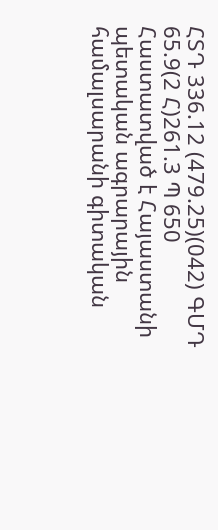ՀՏԴ 336.12 (479.25)(042) ԳՄԴ 65.9(2 Հ)261.3 Պ 650 Հաստատված է Հայաստանի պետական ագրարային համալսարանի գիտական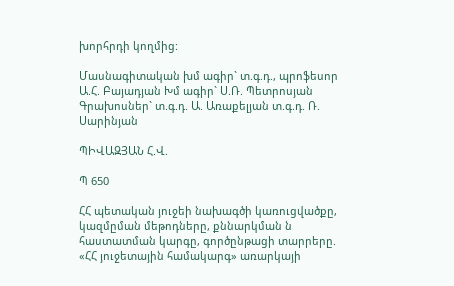խորհրդի կողմից:

Մասնագիտական խմ ագիր` տ.գ.դ., պրոֆեսոր Ա.Հ. Բայադյան Խմ ագիր` Ս.Ռ. Պետրոսյան Գրախոսներ` տ.գ.դ. Ա. Առաքելյան տ.գ.դ. Ռ. Սարինյան

ՊԻՎԱԶՅԱՆ Հ.Վ.

Պ 650

ՀՀ պետական յուջեի նախագծի կառուցվածքը, կազմըման մեթոդները, քննարկման ն հաստատման կարգը, գործընթացի տարրերը. «ՀՀ յուջետային համակարգ» առարկայի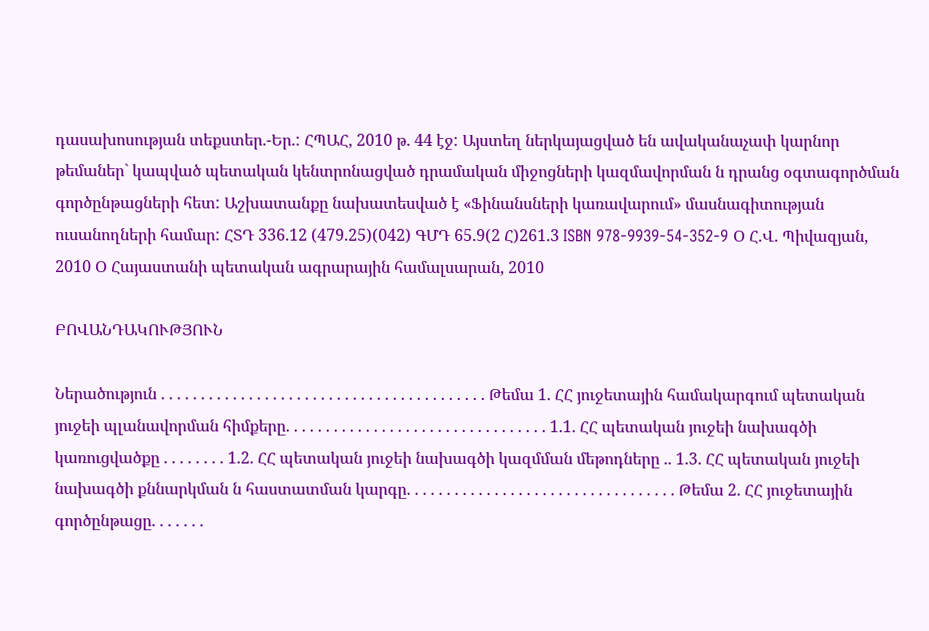դասախոսության տեքստեր.-Եր.: ՀՊԱՀ, 2010 թ. 44 էջ: Այստեղ ներկայացված են ավականաչափ կարնոր թեմաներ` կապված պետական կենտրոնացված դրամական միջոցների կազմավորման ն դրանց օգտագործման գործընթացների հետ: Աշխատանքը նախատեսված է «Ֆինանսների կառավարում» մասնագիտության ուսանողների համար: ՀՏԴ 336.12 (479.25)(042) ԳՄԴ 65.9(2 Հ)261.3 ISBN 978-9939-54-352-9 Օ Հ.Վ. Պիվազյան, 2010 Օ Հայաստանի պետական ագրարային համալսարան, 2010

ԲՈՎԱՆԴԱԿՈՒԹՅՈՒՆ

Ներածություն . . . . . . . . . . . . . . . . . . . . . . . . . . . . . . . . . . . . . . . . . Թեմա 1. ՀՀ յուջետային համակարգում պետական յուջեի պլանավորման հիմքերը. . . . . . . . . . . . . . . . . . . . . . . . . . . . . . . . . 1.1. ՀՀ պետական յուջեի նախագծի կառուցվածքը . . . . . . . . 1.2. ՀՀ պետական յուջեի նախագծի կազմման մեթոդները .. 1.3. ՀՀ պետական յուջեի նախագծի քննարկման ն հաստատման կարգը. . . . . . . . . . . . . . . . . . . . . . . . . . . . . . . . . . Թեմա 2. ՀՀ յուջետային գործընթացը. . . . . . .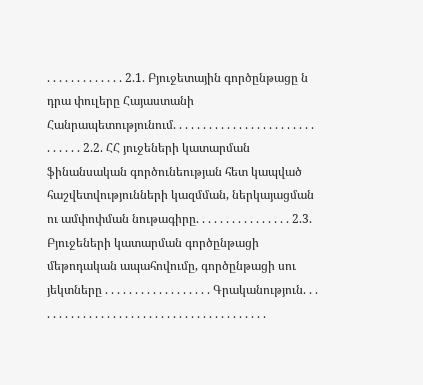. . . . . . . . . . . . . 2.1. Բյուջետային գործընթացը ն դրա փուլերը Հայաստանի Հանրապետությունում. . . . . . . . . . . . . . . . . . . . . . . . . . . . . . 2.2. ՀՀ յուջեների կատարման ֆինանսական գործունեության հետ կապված հաշվետվությունների կազմման, ներկայացման ու ամփոփման նութագիրը. . . . . . . . . . . . . . . . 2.3. Բյուջեների կատարման գործընթացի մեթոդական ապահովումը, գործընթացի սու յեկտները . . . . . . . . . . . . . . . . . . Գրականություն. . . . . . . . . . . . . . . . . . . . . . . . . . . . . . . . . . . . . . . .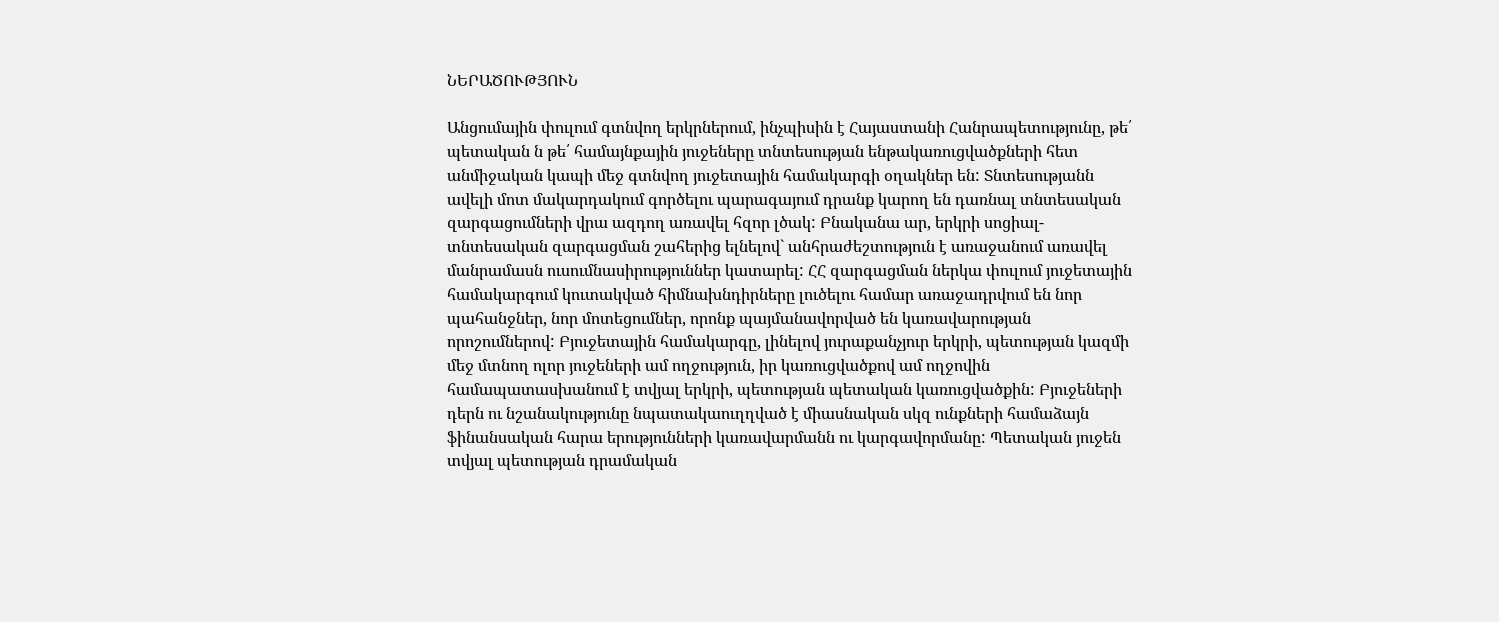ՆԵՐԱԾՈՒԹՅՈՒՆ

Անցումային փուլում գտնվող երկրներում, ինչպիսին է Հայաստանի Հանրապետությունը, թե՛ պետական ն թե՛ համայնքային յուջեները տնտեսության ենթակառուցվածքների հետ անմիջական կապի մեջ գտնվող յուջետային համակարգի օղակներ են: Տնտեսությանն ավելի մոտ մակարդակում գործելու պարագայում դրանք կարող են դառնալ տնտեսական զարգացումների վրա ազդող առավել հզոր լծակ: Բնականա ար, երկրի սոցիալ-տնտեսական զարգացման շահերից ելնելով` անհրաժեշտություն է առաջանում առավել մանրամասն ուսումնասիրություններ կատարել: ՀՀ զարգացման ներկա փուլում յուջետային համակարգում կուտակված հիմնախնդիրները լուծելու համար առաջադրվում են նոր պահանջներ, նոր մոտեցումներ, որոնք պայմանավորված են կառավարության որոշումներով: Բյուջետային համակարգը, լինելով յուրաքանչյուր երկրի, պետության կազմի մեջ մտնող ոլոր յուջեների ամ ողջություն, իր կառուցվածքով ամ ողջովին համապատասխանում է տվյալ երկրի, պետության պետական կառուցվածքին: Բյուջեների դերն ու նշանակությունը նպատակաուղղված է միասնական սկզ ունքների համաձայն ֆինանսական հարա երությունների կառավարմանն ու կարգավորմանը: Պետական յուջեն տվյալ պետության դրամական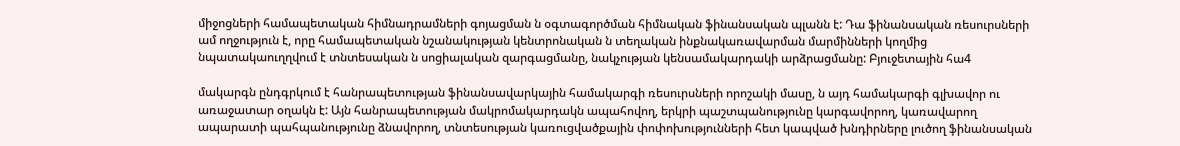միջոցների համապետական հիմնադրամների գոյացման ն օգտագործման հիմնական ֆինանսական պլանն է: Դա ֆինանսական ռեսուրսների ամ ողջություն է, որը համապետական նշանակության կենտրոնական ն տեղական ինքնակառավարման մարմինների կողմից նպատակաուղղվում է տնտեսական ն սոցիալական զարգացմանը, նակչության կենսամակարդակի արձրացմանը: Բյուջետային հա4

մակարգն ընդգրկում է հանրապետության ֆինանսավարկային համակարգի ռեսուրսների որոշակի մասը, ն այդ համակարգի գլխավոր ու առաջատար օղակն է: Այն հանրապետության մակրոմակարդակն ապահովող, երկրի պաշտպանությունը կարգավորող, կառավարող ապարատի պահպանությունը ձնավորող, տնտեսության կառուցվածքային փոփոխությունների հետ կապված խնդիրները լուծող ֆինանսական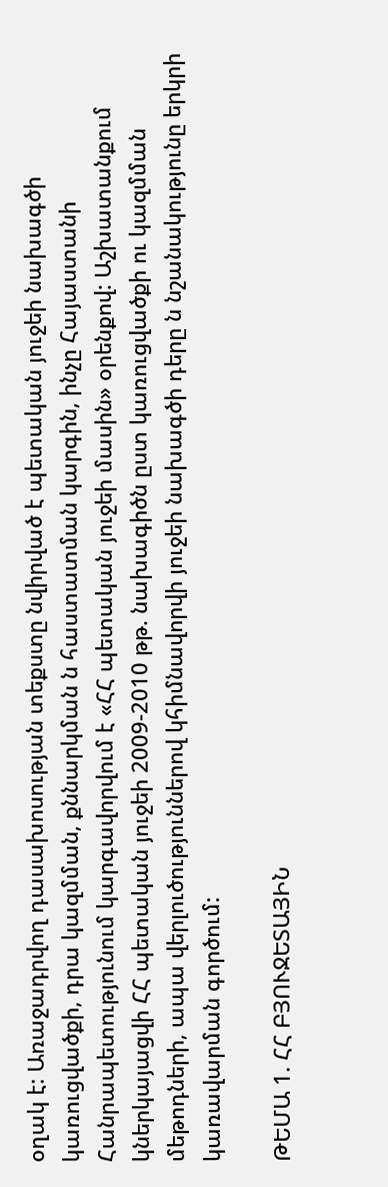օղակ է: Առաջադրվող դասախոսության տեքստը նվիրված է պետական յուջեի նախագծի կառուցվածքի, դրա կազմման, քննարկման ն հաստատման կարգին, ինչը Հայաստանի Հանրապետությունում կարգավորվում է «ՀՀ պետական յուջեի մասին» օրենքով: Աշխատանքում կներկայացվի ՀՀ պետական յուջեի 2009-2010 թթ. նախագիծն ըստ կառուցվածքի ու կազմման մեթոդների, ապա վերլուծություններով կհիմնավորվի յուջեի նախագծի դերը ն նշանակությունը երկրի կառավարման գործում:

ԹԵՄԱ 1. ՀՀ ԲՅՈՒՋԵՏԱՅԻՆ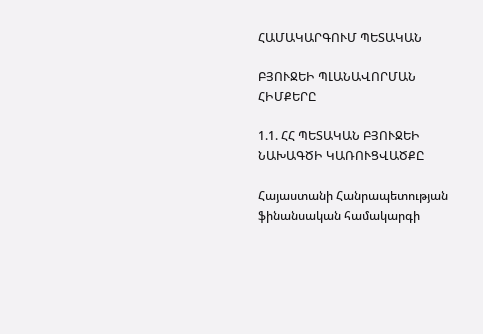ՀԱՄԱԿԱՐԳՈՒՄ ՊԵՏԱԿԱՆ

ԲՅՈՒՋԵԻ ՊԼԱՆԱՎՈՐՄԱՆ ՀԻՄՔԵՐԸ

1.1. ՀՀ ՊԵՏԱԿԱՆ ԲՅՈՒՋԵԻ ՆԱԽԱԳԾԻ ԿԱՌՈՒՑՎԱԾՔԸ

Հայաստանի Հանրապետության ֆինանսական համակարգի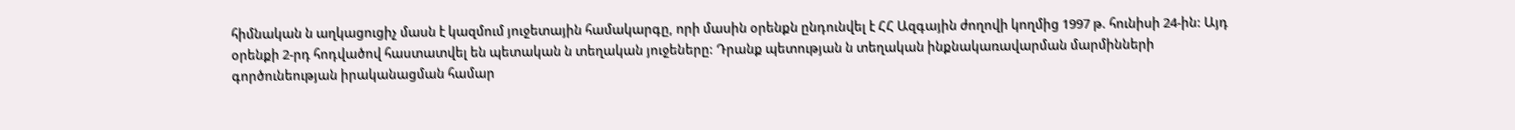հիմնական ն աղկացուցիչ մասն է կազմում յուջետային համակարգը, որի մասին օրենքն ընդունվել է ՀՀ Ազգային ժողովի կողմից 1997 թ. հունիսի 24-ին: Այդ օրենքի 2-րդ հոդվածով հաստատվել են պետական ն տեղական յուջեները: Դրանք պետության ն տեղական ինքնակառավարման մարմինների գործունեության իրականացման համար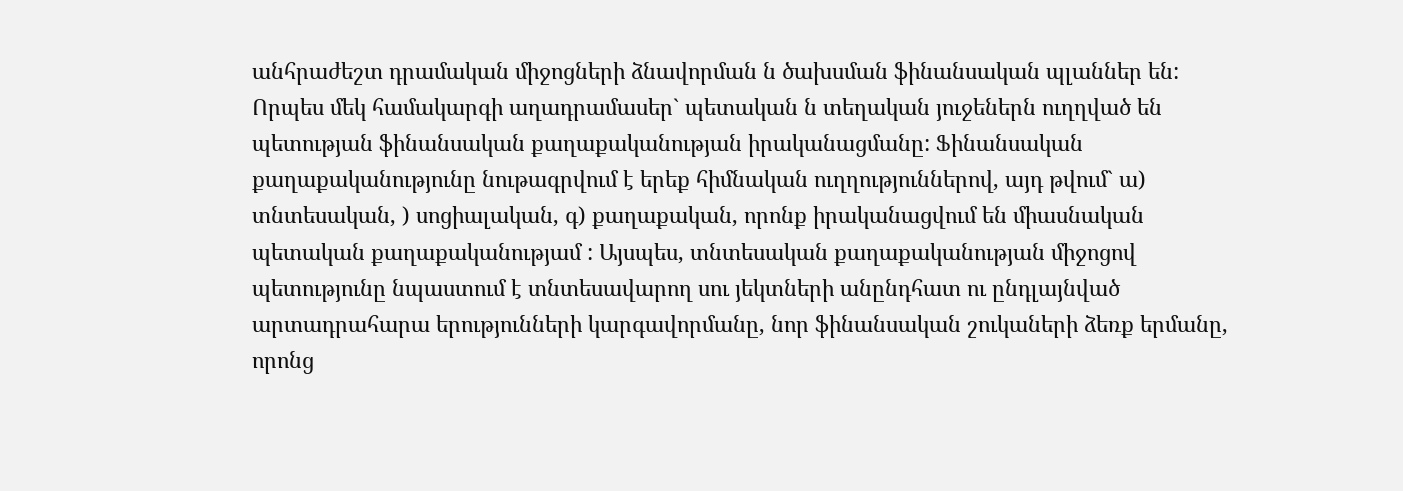անհրաժեշտ դրամական միջոցների ձնավորման ն ծախսման ֆինանսական պլաններ են: Որպես մեկ համակարգի աղադրամասեր` պետական ն տեղական յուջեներն ուղղված են պետության ֆինանսական քաղաքականության իրականացմանը: Ֆինանսական քաղաքականությունը նութագրվում է երեք հիմնական ուղղություններով, այդ թվում` ա) տնտեսական, ) սոցիալական, գ) քաղաքական, որոնք իրականացվում են միասնական պետական քաղաքականությամ : Այսպես, տնտեսական քաղաքականության միջոցով պետությունը նպաստում է տնտեսավարող սու յեկտների անընդհատ ու ընդլայնված արտադրահարա երությունների կարգավորմանը, նոր ֆինանսական շուկաների ձեռք երմանը, որոնց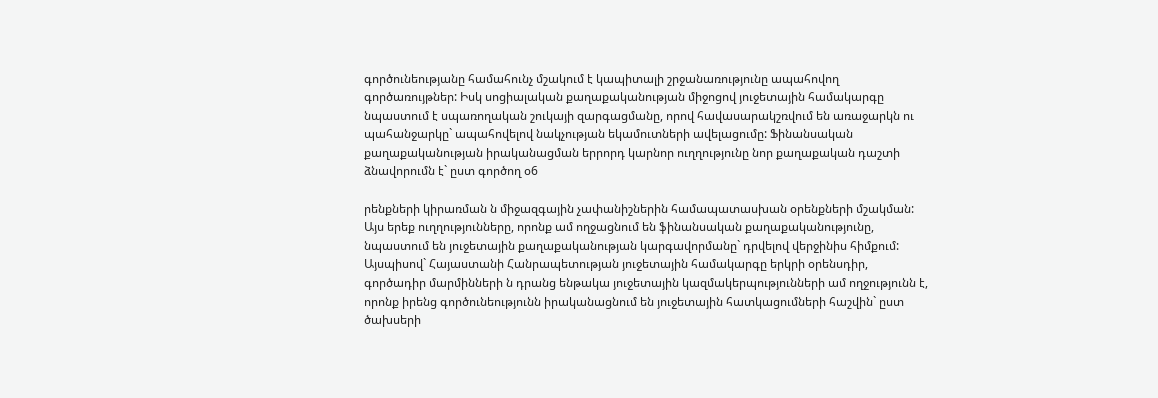գործունեությանը համահունչ մշակում է կապիտալի շրջանառությունը ապահովող գործառույթներ: Իսկ սոցիալական քաղաքականության միջոցով յուջետային համակարգը նպաստում է սպառողական շուկայի զարգացմանը, որով հավասարակշռվում են առաջարկն ու պահանջարկը` ապահովելով նակչության եկամուտների ավելացումը: Ֆինանսական քաղաքականության իրականացման երրորդ կարնոր ուղղությունը նոր քաղաքական դաշտի ձնավորումն է` ըստ գործող օ6

րենքների կիրառման ն միջազգային չափանիշներին համապատասխան օրենքների մշակման: Այս երեք ուղղությունները, որոնք ամ ողջացնում են ֆինանսական քաղաքականությունը, նպաստում են յուջետային քաղաքականության կարգավորմանը` դրվելով վերջինիս հիմքում: Այսպիսով` Հայաստանի Հանրապետության յուջետային համակարգը երկրի օրենսդիր, գործադիր մարմինների ն դրանց ենթակա յուջետային կազմակերպությունների ամ ողջությունն է, որոնք իրենց գործունեությունն իրականացնում են յուջետային հատկացումների հաշվին` ըստ ծախսերի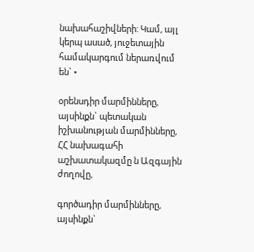նախահաշիվների: Կամ, այլ կերպ ասած, յուջետային համակարգում ներառվում են` •

օրենսդիր մարմինները, այսինքն` պետական իշխանության մարմինները, ՀՀ նախագահի աշխատակազմը ն Ազգային ժողովը,

գործադիր մարմինները, այսինքն`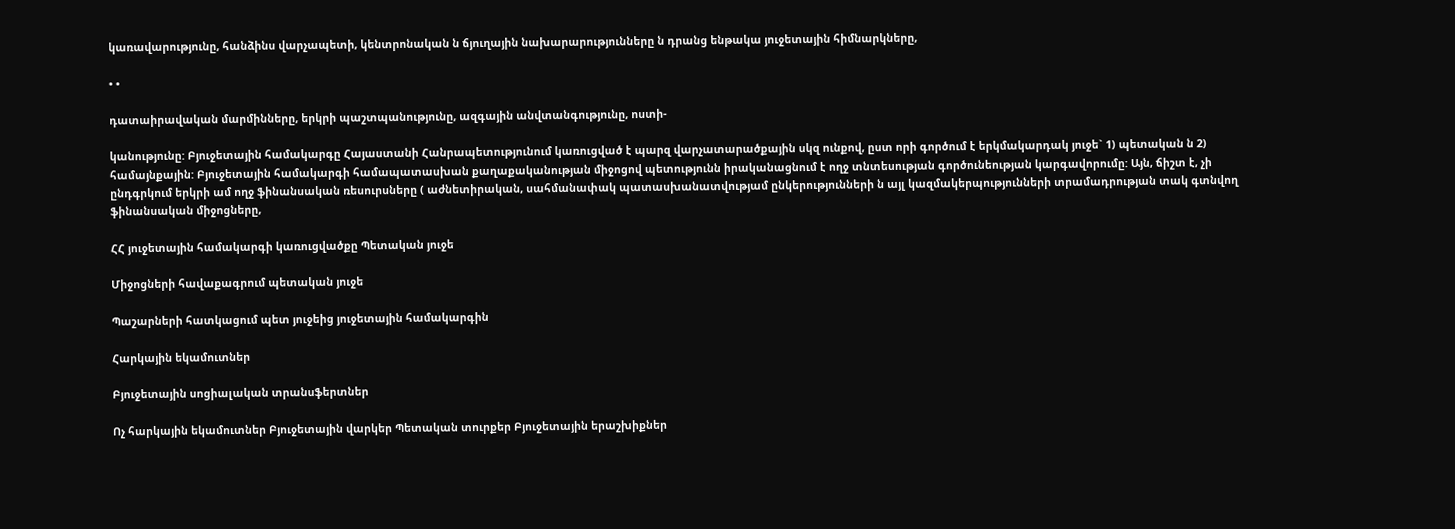կառավարությունը, հանձինս վարչապետի, կենտրոնական ն ճյուղային նախարարությունները ն դրանց ենթակա յուջետային հիմնարկները,

• •

դատաիրավական մարմինները, երկրի պաշտպանությունը, ազգային անվտանգությունը, ոստի-

կանությունը: Բյուջետային համակարգը Հայաստանի Հանրապետությունում կառուցված է պարզ վարչատարածքային սկզ ունքով, ըստ որի գործում է երկմակարդակ յուջե` 1) պետական ն 2) համայնքային: Բյուջետային համակարգի համապատասխան քաղաքականության միջոցով պետությունն իրականացնում է ողջ տնտեսության գործունեության կարգավորումը: Այն, ճիշտ է, չի ընդգրկում երկրի ամ ողջ ֆինանսական ռեսուրսները ( աժնետիրական, սահմանափակ պատասխանատվությամ ընկերությունների ն այլ կազմակերպությունների տրամադրության տակ գտնվող ֆինանսական միջոցները,

ՀՀ յուջետային համակարգի կառուցվածքը Պետական յուջե

Միջոցների հավաքագրում պետական յուջե

Պաշարների հատկացում պետ յուջեից յուջետային համակարգին

Հարկային եկամուտներ

Բյուջետային սոցիալական տրանսֆերտներ

Ոչ հարկային եկամուտներ Բյուջետային վարկեր Պետական տուրքեր Բյուջետային երաշխիքներ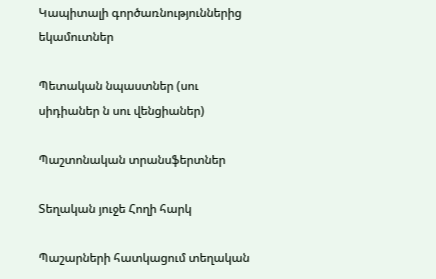Կապիտալի գործառնություններից եկամուտներ

Պետական նպաստներ (սու սիդիաներ ն սու վենցիաներ)

Պաշտոնական տրանսֆերտներ

Տեղական յուջե Հողի հարկ

Պաշարների հատկացում տեղական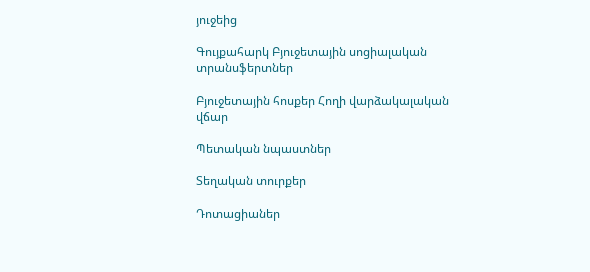յուջեից

Գույքահարկ Բյուջետային սոցիալական տրանսֆերտներ

Բյուջետային հոսքեր Հողի վարձակալական վճար

Պետական նպաստներ

Տեղական տուրքեր

Դոտացիաներ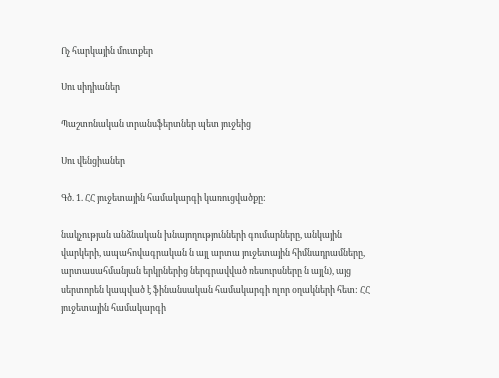Ոչ հարկային մուտքեր

Սու սիդիաներ

Պաշտոնական տրանսֆերտներ պետ յուջեից

Սու վենցիաներ

Գծ. 1. ՀՀ յուջետային համակարգի կառուցվածքը:

նակչության անձնական խնայողությունների գումարները, անկային վարկերի, ապահովագրական ն այլ արտա յուջետային հիմնադրամները, արտասահմանյան երկրներից ներգրավված ռեսուրսները ն այլն), այց սերտորեն կապված է ֆինանսական համակարգի ոլոր օղակների հետ: ՀՀ յուջետային համակարգի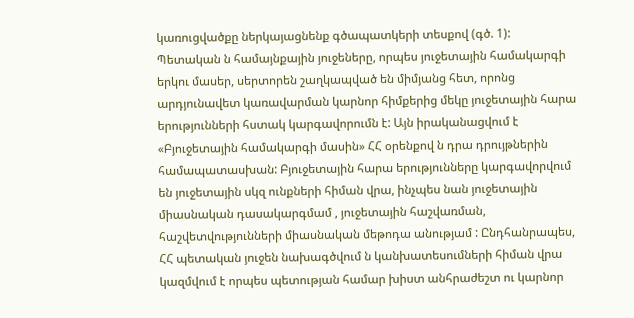կառուցվածքը ներկայացնենք գծապատկերի տեսքով (գծ. 1): Պետական ն համայնքային յուջեները, որպես յուջետային համակարգի երկու մասեր, սերտորեն շաղկապված են միմյանց հետ, որոնց արդյունավետ կառավարման կարնոր հիմքերից մեկը յուջետային հարա երությունների հստակ կարգավորումն է: Այն իրականացվում է «Բյուջետային համակարգի մասին» ՀՀ օրենքով ն դրա դրույթներին համապատասխան: Բյուջետային հարա երությունները կարգավորվում են յուջետային սկզ ունքների հիման վրա, ինչպես նան յուջետային միասնական դասակարգմամ , յուջետային հաշվառման, հաշվետվությունների միասնական մեթոդա անությամ : Ընդհանրապես, ՀՀ պետական յուջեն նախագծվում ն կանխատեսումների հիման վրա կազմվում է որպես պետության համար խիստ անհրաժեշտ ու կարնոր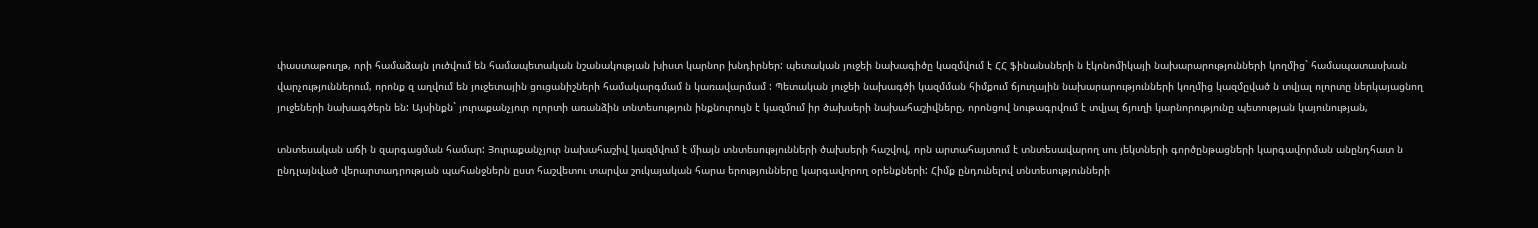փաստաթուղթ, որի համաձայն լուծվում են համապետական նշանակության խիստ կարնոր խնդիրներ: պետական յուջեի նախագիծը կազմվում է ՀՀ ֆինանսների ն էկոնոմիկայի նախարարությունների կողմից` համապատասխան վարչություններում, որոնք զ աղվում են յուջետային ցուցանիշների համակարգմամ ն կառավարմամ : Պետական յուջեի նախագծի կազմման հիմքում ճյուղային նախարարությունների կողմից կազմըված ն տվյալ ոլորտը ներկայացնող յուջեների նախագծերն են: Այսինքն` յուրաքանչյուր ոլորտի առանձին տնտեսություն ինքնուրույն է կազմում իր ծախսերի նախահաշիվները, որոնցով նութագրվում է տվյալ ճյուղի կարնորությունը պետության կայունության,

տնտեսական աճի ն զարգացման համար: Յուրաքանչյուր նախահաշիվ կազմվում է միայն տնտեսությունների ծախսերի հաշվով, որն արտահայտում է տնտեսավարող սու յեկտների գործընթացների կարգավորման անընդհատ ն ընդլայնված վերարտադրության պահանջներն ըստ հաշվետու տարվա շուկայական հարա երությունները կարգավորող օրենքների: Հիմք ընդունելով տնտեսությունների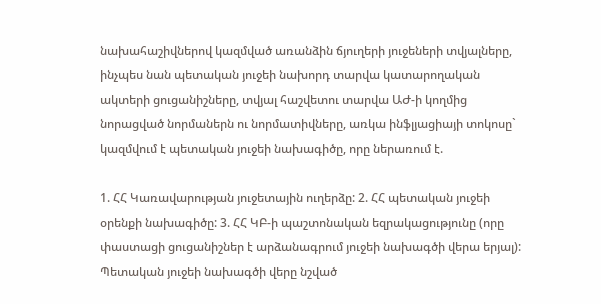նախահաշիվներով կազմված առանձին ճյուղերի յուջեների տվյալները, ինչպես նան պետական յուջեի նախորդ տարվա կատարողական ակտերի ցուցանիշները, տվյալ հաշվետու տարվա ԱԺ-ի կողմից նորացված նորմաներն ու նորմատիվները, առկա ինֆլյացիայի տոկոսը` կազմվում է պետական յուջեի նախագիծը, որը ներառում է.

1. ՀՀ Կառավարության յուջետային ուղերձը: 2. ՀՀ պետական յուջեի օրենքի նախագիծը: 3. ՀՀ ԿԲ-ի պաշտոնական եզրակացությունը (որը փաստացի ցուցանիշներ է արձանագրում յուջեի նախագծի վերա երյալ): Պետական յուջեի նախագծի վերը նշված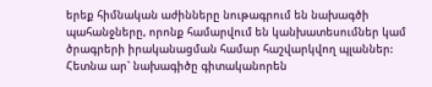երեք հիմնական աժինները նութագրում են նախագծի պահանջները, որոնք համարվում են կանխատեսումներ կամ ծրագրերի իրականացման համար հաշվարկվող պլաններ: Հետնա ար` նախագիծը գիտականորեն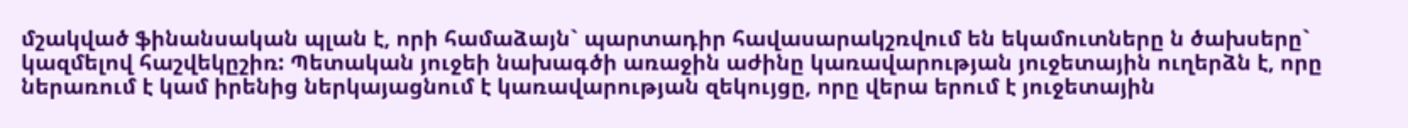մշակված ֆինանսական պլան է, որի համաձայն` պարտադիր հավասարակշռվում են եկամուտները ն ծախսերը` կազմելով հաշվեկըշիռ: Պետական յուջեի նախագծի առաջին աժինը կառավարության յուջետային ուղերձն է, որը ներառում է կամ իրենից ներկայացնում է կառավարության զեկույցը, որը վերա երում է յուջետային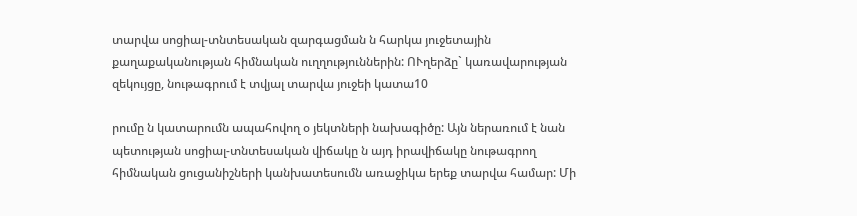տարվա սոցիալ-տնտեսական զարգացման ն հարկա յուջետային քաղաքականության հիմնական ուղղություններին: ՈՒղերձը` կառավարության զեկույցը, նութագրում է տվյալ տարվա յուջեի կատա10

րումը ն կատարումն ապահովող օ յեկտների նախագիծը: Այն ներառում է նան պետության սոցիալ-տնտեսական վիճակը ն այդ իրավիճակը նութագրող հիմնական ցուցանիշների կանխատեսումն առաջիկա երեք տարվա համար: Մի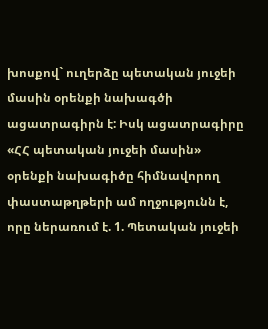խոսքով` ուղերձը պետական յուջեի մասին օրենքի նախագծի ացատրագիրն է: Իսկ ացատրագիրը «ՀՀ պետական յուջեի մասին» օրենքի նախագիծը հիմնավորող փաստաթղթերի ամ ողջությունն է, որը ներառում է. 1. Պետական յուջեի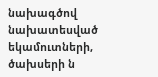նախագծով նախատեսված եկամուտների, ծախսերի ն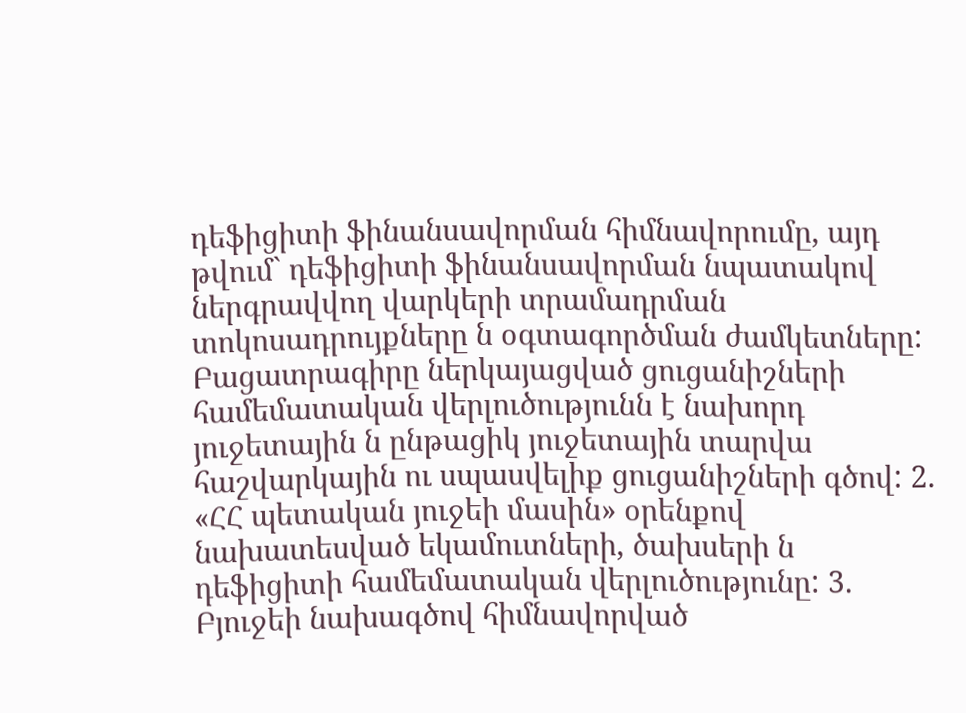դեֆիցիտի ֆինանսավորման հիմնավորումը, այդ թվում` դեֆիցիտի ֆինանսավորման նպատակով ներգրավվող վարկերի տրամադրման տոկոսադրույքները ն օգտագործման ժամկետները: Բացատրագիրը ներկայացված ցուցանիշների համեմատական վերլուծությունն է նախորդ յուջետային ն ընթացիկ յուջետային տարվա հաշվարկային ու սպասվելիք ցուցանիշների գծով: 2. «ՀՀ պետական յուջեի մասին» օրենքով նախատեսված եկամուտների, ծախսերի ն դեֆիցիտի համեմատական վերլուծությունը: 3. Բյուջեի նախագծով հիմնավորված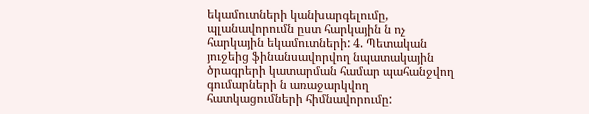եկամուտների կանխարգելումը, պլանավորումն ըստ հարկային ն ոչ հարկային եկամուտների: 4. Պետական յուջեից ֆինանսավորվող նպատակային ծրագրերի կատարման համար պահանջվող գումարների ն առաջարկվող հատկացումների հիմնավորումը: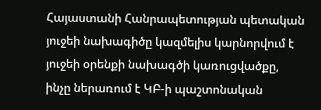Հայաստանի Հանրապետության պետական յուջեի նախագիծը կազմելիս կարնորվում է յուջեի օրենքի նախագծի կառուցվածքը, ինչը ներառում է ԿԲ-ի պաշտոնական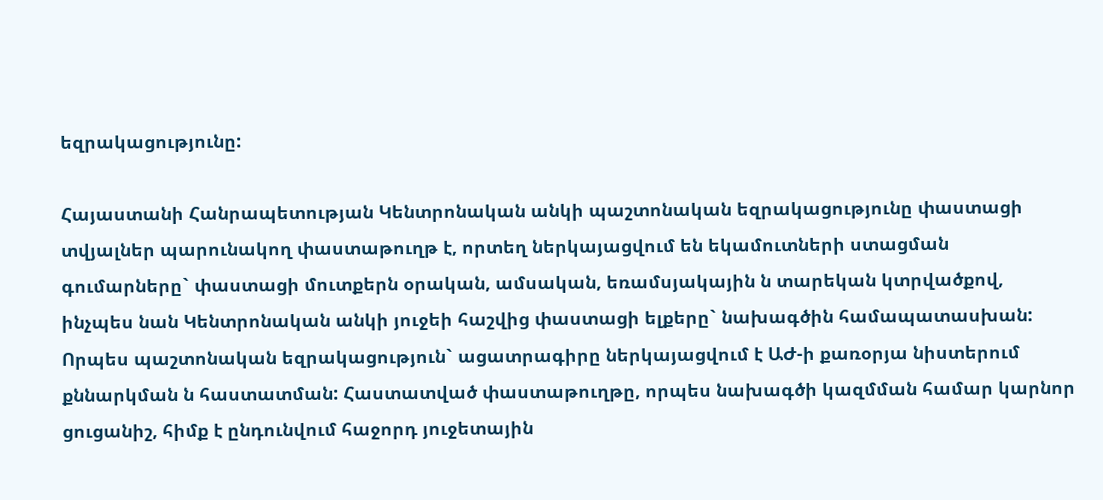եզրակացությունը:

Հայաստանի Հանրապետության Կենտրոնական անկի պաշտոնական եզրակացությունը փաստացի տվյալներ պարունակող փաստաթուղթ է, որտեղ ներկայացվում են եկամուտների ստացման գումարները` փաստացի մուտքերն օրական, ամսական, եռամսյակային ն տարեկան կտրվածքով, ինչպես նան Կենտրոնական անկի յուջեի հաշվից փաստացի ելքերը` նախագծին համապատասխան: Որպես պաշտոնական եզրակացություն` ացատրագիրը ներկայացվում է ԱԺ-ի քառօրյա նիստերում քննարկման ն հաստատման: Հաստատված փաստաթուղթը, որպես նախագծի կազմման համար կարնոր ցուցանիշ, հիմք է ընդունվում հաջորդ յուջետային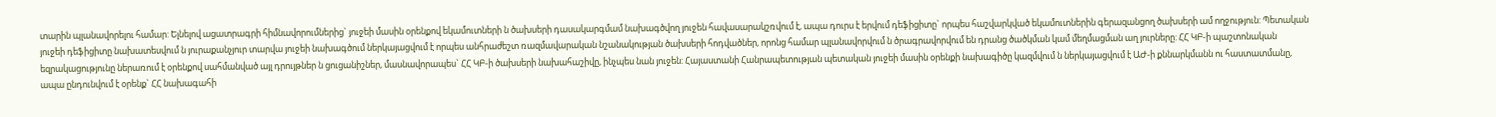տարին պլանավորելու համար: Ելնելով ացատրագրի հիմնավորումներից` յուջեի մասին օրենքով եկամուտների ն ծախսերի դասակարգմամ նախագծվող յուջեն հավասարակշռվում է, ապա դուրս է երվում դեֆիցիտը` որպես հաշվարկված եկամուտներին գերազանցող ծախսերի ամ ողջություն: Պետական յուջեի դեֆիցիտը նախատեսվում ն յուրաքանչյուր տարվա յուջեի նախագծում ներկայացվում է որպես անհրաժեշտ ռազմավարական նշանակության ծախսերի հոդվածներ, որոնց համար պլանավորվում ն ծրագրավորվում են դրանց ծածկման կամ մեղմացման աղ յուրները: ՀՀ ԿԲ-ի պաշտոնական եզրակացությունը ներառում է օրենքով սահմանված այլ դրույթներ ն ցուցանիշներ, մասնավորապես` ՀՀ ԿԲ-ի ծախսերի նախահաշիվը, ինչպես նան յուջեն: Հայաստանի Հանրապետության պետական յուջեի մասին օրենքի նախագիծը կազմվում ն ներկայացվում է ԱԺ-ի քննարկմանն ու հաստատմանը, ապա ընդունվում է օրենք` ՀՀ նախագահի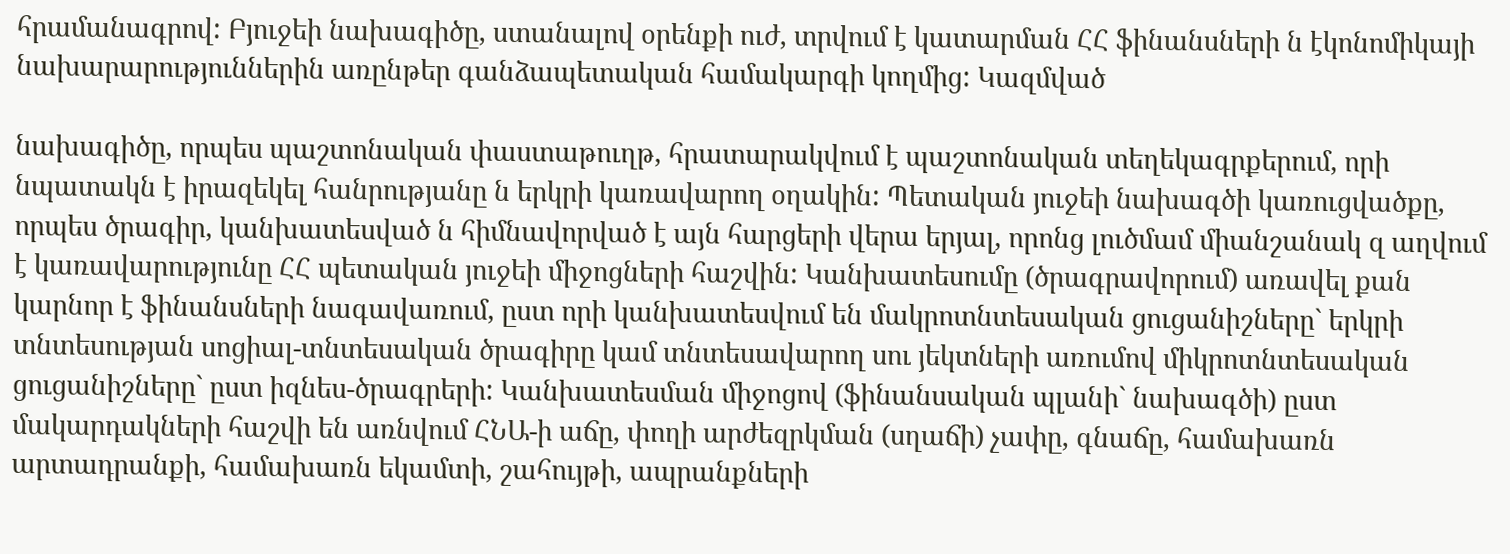հրամանագրով: Բյուջեի նախագիծը, ստանալով օրենքի ուժ, տրվում է կատարման ՀՀ ֆինանսների ն էկոնոմիկայի նախարարություններին առընթեր գանձապետական համակարգի կողմից: Կազմված

նախագիծը, որպես պաշտոնական փաստաթուղթ, հրատարակվում է պաշտոնական տեղեկագրքերում, որի նպատակն է իրազեկել հանրությանը ն երկրի կառավարող օղակին: Պետական յուջեի նախագծի կառուցվածքը, որպես ծրագիր, կանխատեսված ն հիմնավորված է այն հարցերի վերա երյալ, որոնց լուծմամ միանշանակ զ աղվում է կառավարությունը ՀՀ պետական յուջեի միջոցների հաշվին: Կանխատեսումը (ծրագրավորում) առավել քան կարնոր է ֆինանսների նագավառում, ըստ որի կանխատեսվում են մակրոտնտեսական ցուցանիշները` երկրի տնտեսության սոցիալ-տնտեսական ծրագիրը կամ տնտեսավարող սու յեկտների առումով միկրոտնտեսական ցուցանիշները` ըստ իզնես-ծրագրերի: Կանխատեսման միջոցով (ֆինանսական պլանի` նախագծի) ըստ մակարդակների հաշվի են առնվում ՀՆԱ-ի աճը, փողի արժեզրկման (սղաճի) չափը, գնաճը, համախառն արտադրանքի, համախառն եկամտի, շահույթի, ապրանքների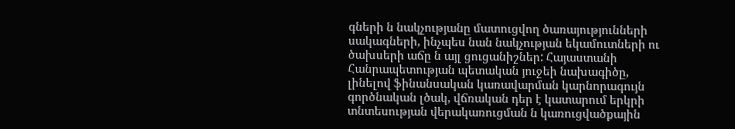գների ն նակչությանը մատուցվող ծառայությունների սակագների, ինչպես նան նակչության եկամուտների ու ծախսերի աճը ն այլ ցուցանիշներ: Հայաստանի Հանրապետության պետական յուջեի նախագիծը, լինելով ֆինանսական կառավարման կարնորագույն գործնական լծակ, վճռական դեր է կատարում երկրի տնտեսության վերակառուցման ն կառուցվածքային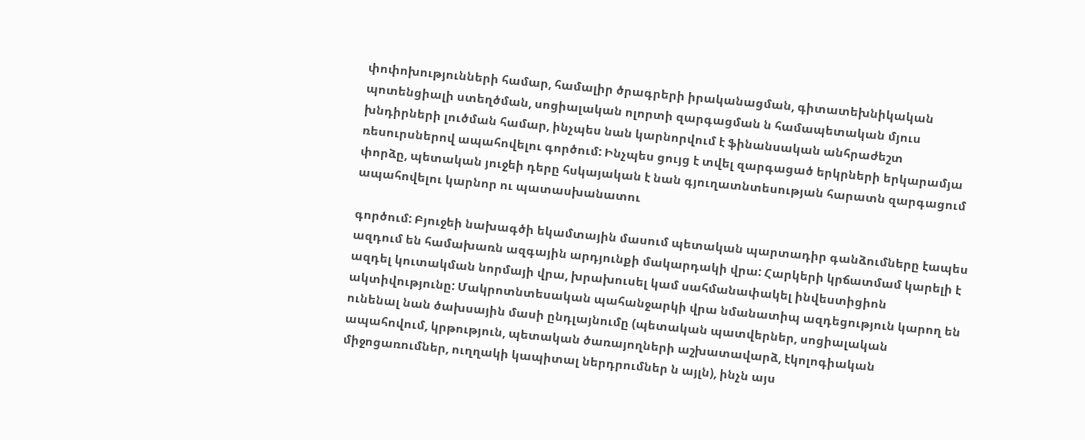փոփոխությունների համար, համալիր ծրագրերի իրականացման, գիտատեխնիկական պոտենցիալի ստեղծման, սոցիալական ոլորտի զարգացման ն համապետական մյուս խնդիրների լուծման համար, ինչպես նան կարնորվում է ֆինանսական անհրաժեշտ ռեսուրսներով ապահովելու գործում: Ինչպես ցույց է տվել զարգացած երկրների երկարամյա փորձը, պետական յուջեի դերը հսկայական է նան գյուղատնտեսության հարատն զարգացում ապահովելու կարնոր ու պատասխանատու

գործում: Բյուջեի նախագծի եկամտային մասում պետական պարտադիր գանձումները էապես ազդում են համախառն ազգային արդյունքի մակարդակի վրա: Հարկերի կրճատմամ կարելի է ազդել կուտակման նորմայի վրա, խրախուսել կամ սահմանափակել ինվեստիցիոն ակտիվությունը: Մակրոտնտեսական պահանջարկի վրա նմանատիպ ազդեցություն կարող են ունենալ նան ծախսային մասի ընդլայնումը (պետական պատվերներ, սոցիալական ապահովում, կրթություն, պետական ծառայողների աշխատավարձ, էկոլոգիական միջոցառումներ, ուղղակի կապիտալ ներդրումներ ն այլն), ինչն այս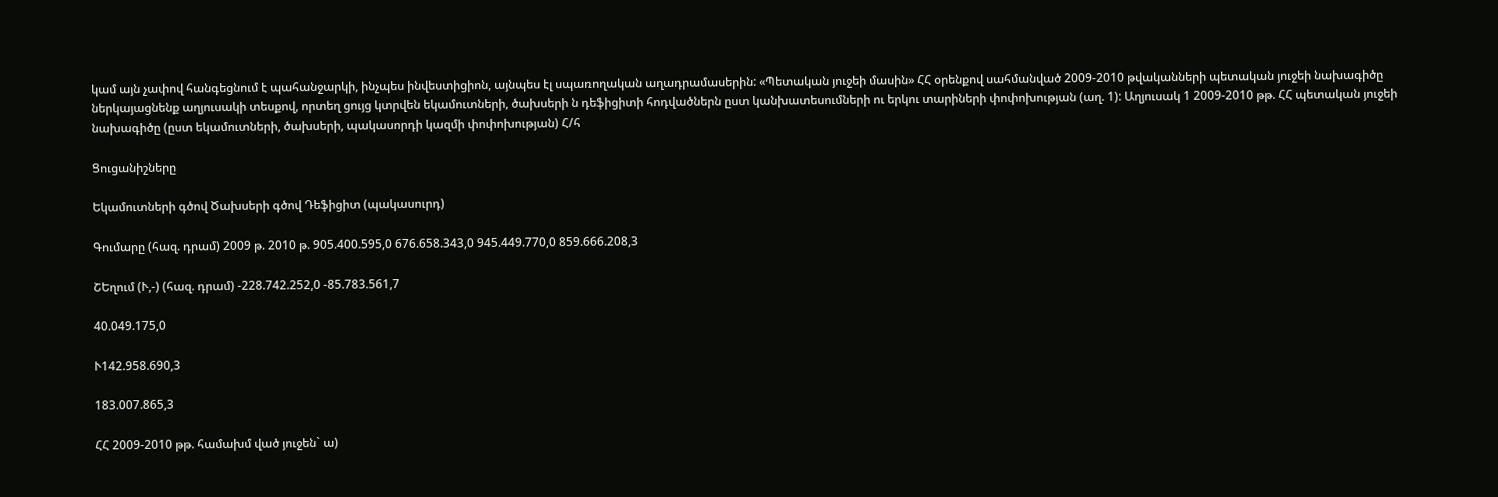կամ այն չափով հանգեցնում է պահանջարկի, ինչպես ինվեստիցիոն, այնպես էլ սպառողական աղադրամասերին: «Պետական յուջեի մասին» ՀՀ օրենքով սահմանված 2009-2010 թվականների պետական յուջեի նախագիծը ներկայացնենք աղյուսակի տեսքով, որտեղ ցույց կտրվեն եկամուտների, ծախսերի ն դեֆիցիտի հոդվածներն ըստ կանխատեսումների ու երկու տարիների փոփոխության (աղ. 1): Աղյուսակ 1 2009-2010 թթ. ՀՀ պետական յուջեի նախագիծը (ըստ եկամուտների, ծախսերի, պակասորդի կազմի փոփոխության) Հ/հ

Ցուցանիշները

Եկամուտների գծով Ծախսերի գծով Դեֆիցիտ (պակասուրդ)

Գումարը (հազ. դրամ) 2009 թ. 2010 թ. 905.400.595,0 676.658.343,0 945.449.770,0 859.666.208,3

ՇԵղում (Ւ,-) (հազ. դրամ) -228.742.252,0 -85.783.561,7

40.049.175,0

Ւ142.958.690,3

183.007.865,3

ՀՀ 2009-2010 թթ. համախմ ված յուջեն` ա)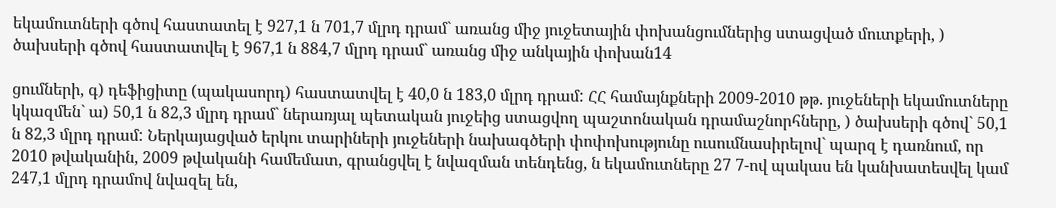եկամուտների գծով հաստատել է 927,1 ն 701,7 մլրդ դրամ` առանց միջ յուջետային փոխանցումներից ստացված մուտքերի, ) ծախսերի գծով հաստատվել է 967,1 ն 884,7 մլրդ դրամ` առանց միջ անկային փոխան14

ցումների, գ) դեֆիցիտը (պակասորդ) հաստատվել է 40,0 ն 183,0 մլրդ դրամ: ՀՀ համայնքների 2009-2010 թթ. յուջեների եկամուտները կկազմեն` ա) 50,1 ն 82,3 մլրդ դրամ` ներառյալ պետական յուջեից ստացվող պաշտոնական դրամաշնորհները, ) ծախսերի գծով` 50,1 ն 82,3 մլրդ դրամ: Ներկայացված երկու տարիների յուջեների նախագծերի փոփոխությունը ուսումնասիրելով` պարզ է դառնում, որ 2010 թվականին, 2009 թվականի համեմատ, գրանցվել է նվազման տենդենց, ն եկամուտները 27 7-ով պակաս են կանխատեսվել կամ 247,1 մլրդ դրամով նվազել են,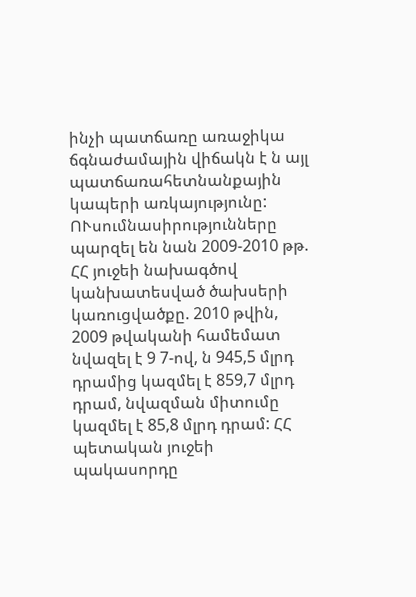ինչի պատճառը առաջիկա ճգնաժամային վիճակն է ն այլ պատճառահետնանքային կապերի առկայությունը: ՈՒսումնասիրությունները պարզել են նան 2009-2010 թթ. ՀՀ յուջեի նախագծով կանխատեսված ծախսերի կառուցվածքը. 2010 թվին, 2009 թվականի համեմատ նվազել է 9 7-ով, ն 945,5 մլրդ դրամից կազմել է 859,7 մլրդ դրամ, նվազման միտումը կազմել է 85,8 մլրդ դրամ: ՀՀ պետական յուջեի պակասորդը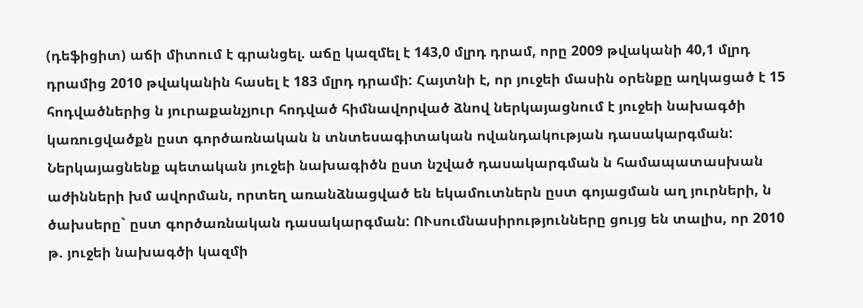(դեֆիցիտ) աճի միտում է գրանցել. աճը կազմել է 143,0 մլրդ դրամ, որը 2009 թվականի 40,1 մլրդ դրամից 2010 թվականին հասել է 183 մլրդ դրամի: Հայտնի է, որ յուջեի մասին օրենքը աղկացած է 15 հոդվածներից ն յուրաքանչյուր հոդված հիմնավորված ձնով ներկայացնում է յուջեի նախագծի կառուցվածքն ըստ գործառնական ն տնտեսագիտական ովանդակության դասակարգման: Ներկայացնենք պետական յուջեի նախագիծն ըստ նշված դասակարգման ն համապատասխան աժինների խմ ավորման, որտեղ առանձնացված են եկամուտներն ըստ գոյացման աղ յուրների, ն ծախսերը` ըստ գործառնական դասակարգման: ՈՒսումնասիրությունները ցույց են տալիս, որ 2010 թ. յուջեի նախագծի կազմի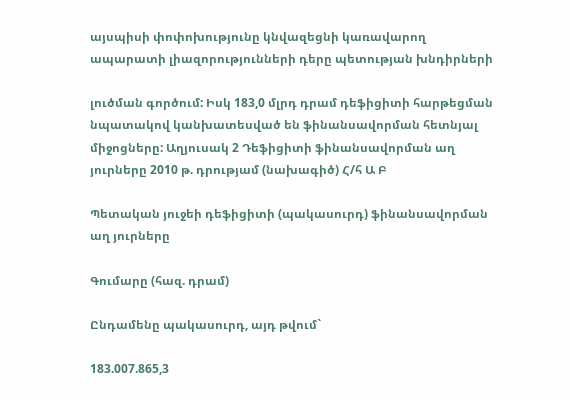այսպիսի փոփոխությունը կնվազեցնի կառավարող ապարատի լիազորությունների դերը պետության խնդիրների

լուծման գործում: Իսկ 183,0 մլրդ դրամ դեֆիցիտի հարթեցման նպատակով կանխատեսված են ֆինանսավորման հետնյալ միջոցները: Աղյուսակ 2 Դեֆիցիտի ֆինանսավորման աղ յուրները 2010 թ. դրությամ (նախագիծ) Հ/հ Ա Բ

Պետական յուջեի դեֆիցիտի (պակասուրդ) ֆինանսավորման աղ յուրները

Գումարը (հազ. դրամ)

Ընդամենը պակասուրդ, այդ թվում`

183.007.865,3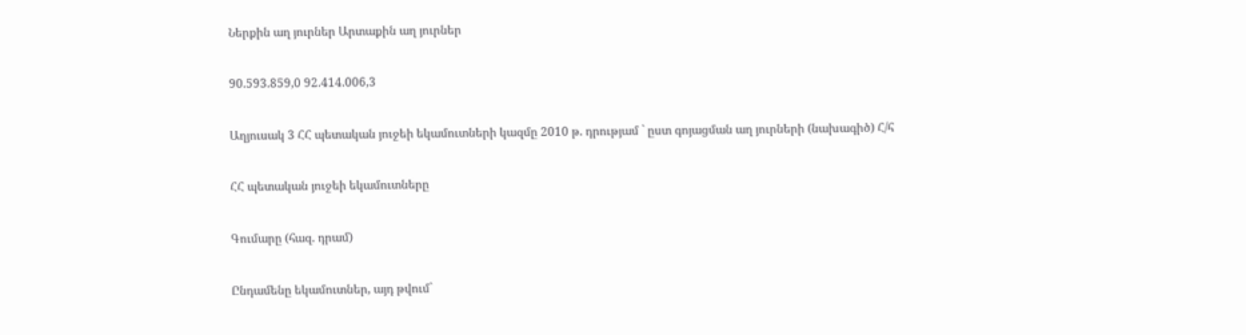Ներքին աղ յուրներ Արտաքին աղ յուրներ

90.593.859,0 92.414.006,3

Աղյուսակ 3 ՀՀ պետական յուջեի եկամուտների կազմը 2010 թ. դրությամ ` ըստ գոյացման աղ յուրների (նախագիծ) Հ/հ

ՀՀ պետական յուջեի եկամուտները

Գումարը (հազ. դրամ)

Ընդամենը եկամուտներ, այդ թվում`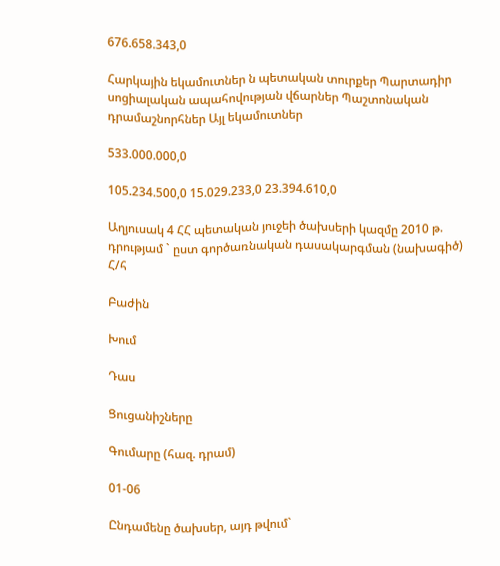676.658.343,0

Հարկային եկամուտներ ն պետական տուրքեր Պարտադիր սոցիալական ապահովության վճարներ Պաշտոնական դրամաշնորհներ Այլ եկամուտներ

533.000.000,0

105.234.500,0 15.029.233,0 23.394.610,0

Աղյուսակ 4 ՀՀ պետական յուջեի ծախսերի կազմը 2010 թ. դրությամ ` ըստ գործառնական դասակարգման (նախագիծ) Հ/հ

Բաժին

Խում

Դաս

Ցուցանիշները

Գումարը (հազ. դրամ)

01-06

Ընդամենը ծախսեր, այդ թվում`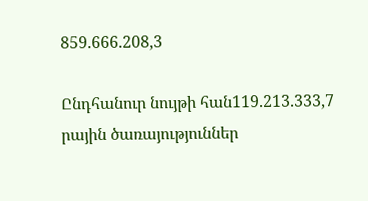859.666.208,3

Ընդհանուր նույթի հան119.213.333,7 րային ծառայություններ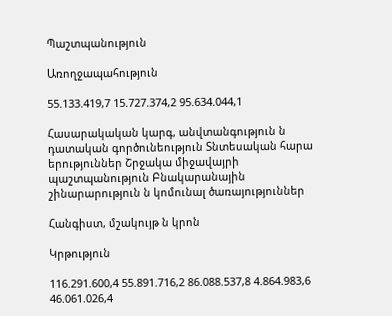Պաշտպանություն

Առողջապահություն

55.133.419,7 15.727.374,2 95.634.044,1

Հասարակական կարգ, անվտանգություն ն դատական գործունեություն Տնտեսական հարա երություններ Շրջակա միջավայրի պաշտպանություն Բնակարանային շինարարություն ն կոմունալ ծառայություններ

Հանգիստ, մշակույթ ն կրոն

Կրթություն

116.291.600,4 55.891.716,2 86.088.537,8 4.864.983,6 46.061.026,4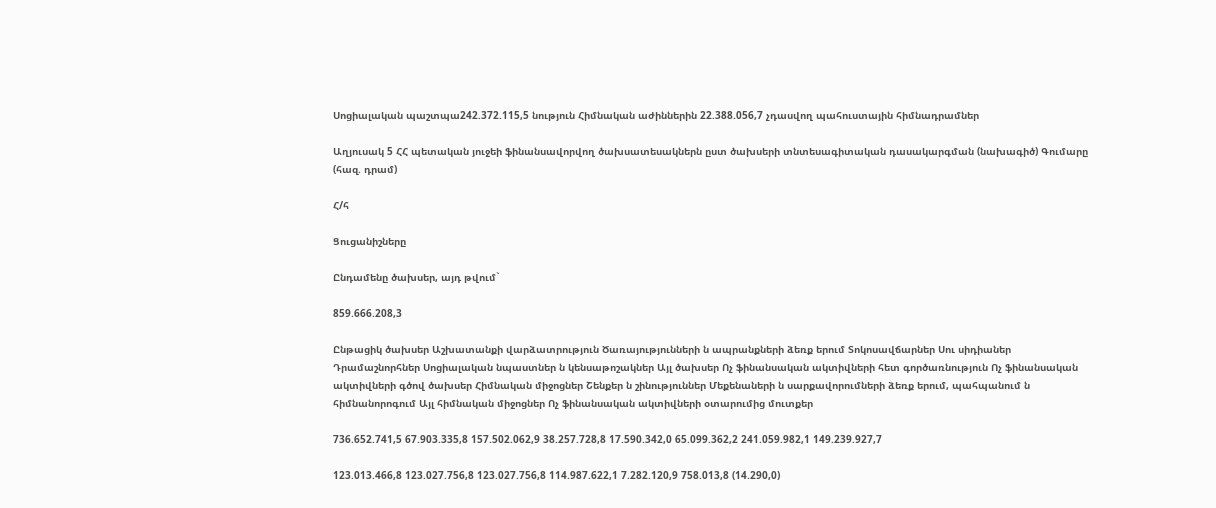Սոցիալական պաշտպա242.372.115,5 նություն Հիմնական աժիններին 22.388.056,7 չդասվող պահուստային հիմնադրամներ

Աղյուսակ 5 ՀՀ պետական յուջեի ֆինանսավորվող ծախսատեսակներն ըստ ծախսերի տնտեսագիտական դասակարգման (նախագիծ) Գումարը (հազ. դրամ)

Հ/հ

Ցուցանիշները

Ընդամենը ծախսեր, այդ թվում`

859.666.208,3

Ընթացիկ ծախսեր Աշխատանքի վարձատրություն Ծառայությունների ն ապրանքների ձեռք երում Տոկոսավճարներ Սու սիդիաներ Դրամաշնորհներ Սոցիալական նպաստներ ն կենսաթոշակներ Այլ ծախսեր Ոչ ֆինանսական ակտիվների հետ գործառնություն Ոչ ֆինանսական ակտիվների գծով ծախսեր Հիմնական միջոցներ Շենքեր ն շինություններ Մեքենաների ն սարքավորումների ձեռք երում, պահպանում ն հիմնանորոգում Այլ հիմնական միջոցներ Ոչ ֆինանսական ակտիվների օտարումից մուտքեր

736.652.741,5 67.903.335,8 157.502.062,9 38.257.728,8 17.590.342,0 65.099.362,2 241.059.982,1 149.239.927,7

123.013.466,8 123.027.756,8 123.027.756,8 114.987.622,1 7.282.120,9 758.013,8 (14.290,0)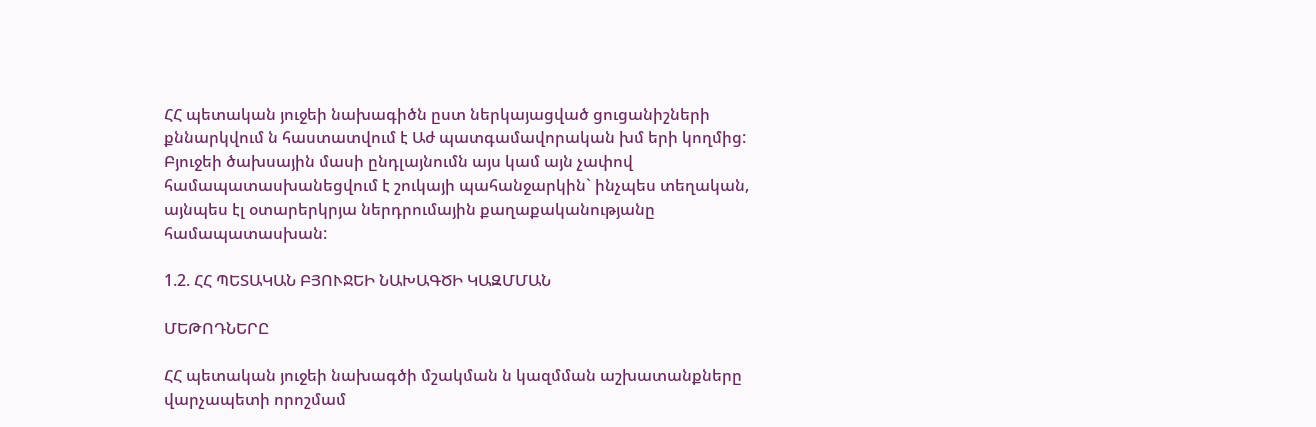ՀՀ պետական յուջեի նախագիծն ըստ ներկայացված ցուցանիշների քննարկվում ն հաստատվում է Աժ պատգամավորական խմ երի կողմից: Բյուջեի ծախսային մասի ընդլայնումն այս կամ այն չափով համապատասխանեցվում է շուկայի պահանջարկին` ինչպես տեղական, այնպես էլ օտարերկրյա ներդրումային քաղաքականությանը համապատասխան:

1.2. ՀՀ ՊԵՏԱԿԱՆ ԲՅՈՒՋԵԻ ՆԱԽԱԳԾԻ ԿԱԶՄՄԱՆ

ՄԵԹՈԴՆԵՐԸ

ՀՀ պետական յուջեի նախագծի մշակման ն կազմման աշխատանքները վարչապետի որոշմամ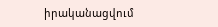իրականացվում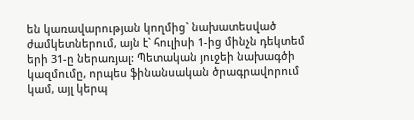են կառավարության կողմից` նախատեսված ժամկետներում, այն է` հուլիսի 1-ից մինչն դեկտեմ երի 31-ը ներառյալ: Պետական յուջեի նախագծի կազմումը, որպես ֆինանսական ծրագրավորում կամ, այլ կերպ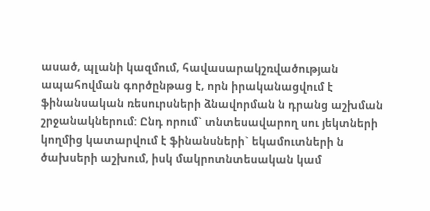ասած, պլանի կազմում, հավասարակշռվածության ապահովման գործընթաց է, որն իրականացվում է ֆինանսական ռեսուրսների ձնավորման ն դրանց աշխման շրջանակներում: Ընդ որում` տնտեսավարող սու յեկտների կողմից կատարվում է ֆինանսների` եկամուտների ն ծախսերի աշխում, իսկ մակրոտնտեսական կամ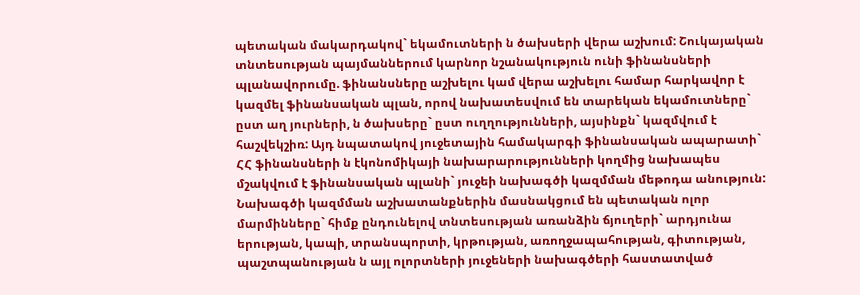պետական մակարդակով` եկամուտների ն ծախսերի վերա աշխում: Շուկայական տնտեսության պայմաններում կարնոր նշանակություն ունի ֆինանսների պլանավորումը. ֆինանսները աշխելու կամ վերա աշխելու համար հարկավոր է կազմել ֆինանսական պլան, որով նախատեսվում են տարեկան եկամուտները` ըստ աղ յուրների, ն ծախսերը` ըստ ուղղությունների, այսինքն` կազմվում է հաշվեկշիռ: Այդ նպատակով յուջետային համակարգի ֆինանսական ապարատի` ՀՀ ֆինանսների ն էկոնոմիկայի նախարարությունների կողմից նախապես մշակվում է ֆինանսական պլանի` յուջեի նախագծի կազմման մեթոդա անություն: Նախագծի կազմման աշխատանքներին մասնակցում են պետական ոլոր մարմինները` հիմք ընդունելով տնտեսության առանձին ճյուղերի` արդյունա երության, կապի, տրանսպորտի, կրթության, առողջապահության, գիտության, պաշտպանության ն այլ ոլորտների յուջեների նախագծերի հաստատված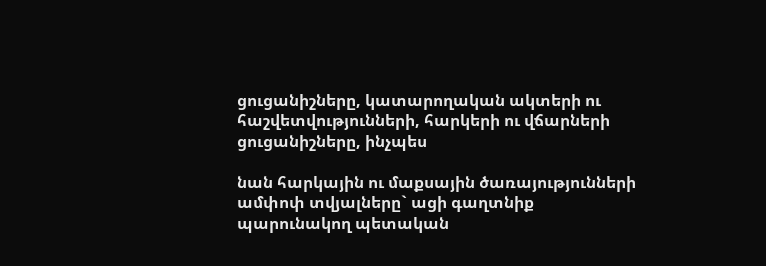ցուցանիշները, կատարողական ակտերի ու հաշվետվությունների, հարկերի ու վճարների ցուցանիշները, ինչպես

նան հարկային ու մաքսային ծառայությունների ամփոփ տվյալները` ացի գաղտնիք պարունակող պետական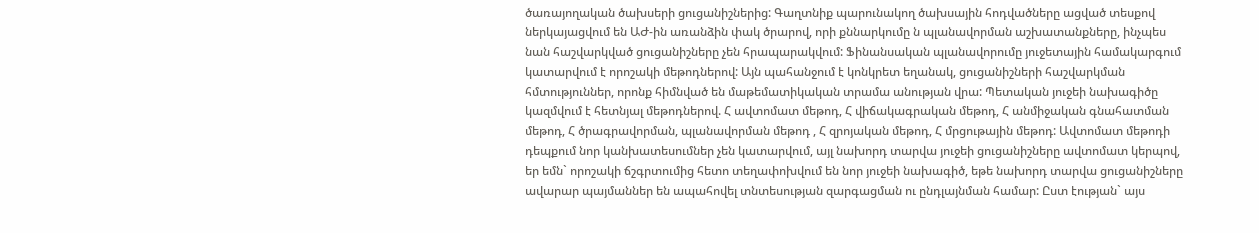ծառայողական ծախսերի ցուցանիշներից: Գաղտնիք պարունակող ծախսային հոդվածները ացված տեսքով ներկայացվում են ԱԺ-ին առանձին փակ ծրարով, որի քննարկումը ն պլանավորման աշխատանքները, ինչպես նան հաշվարկված ցուցանիշները չեն հրապարակվում: Ֆինանսական պլանավորումը յուջետային համակարգում կատարվում է որոշակի մեթոդներով: Այն պահանջում է կոնկրետ եղանակ, ցուցանիշների հաշվարկման հմտություններ, որոնք հիմնված են մաթեմատիկական տրամա անության վրա: Պետական յուջեի նախագիծը կազմվում է հետնյալ մեթոդներով. Հ ավտոմատ մեթոդ, Հ վիճակագրական մեթոդ, Հ անմիջական գնահատման մեթոդ, Հ ծրագրավորման, պլանավորման մեթոդ , Հ զրոյական մեթոդ, Հ մրցութային մեթոդ: Ավտոմատ մեթոդի դեպքում նոր կանխատեսումներ չեն կատարվում, այլ նախորդ տարվա յուջեի ցուցանիշները ավտոմատ կերպով, եր եմն` որոշակի ճշգրտումից հետո տեղափոխվում են նոր յուջեի նախագիծ, եթե նախորդ տարվա ցուցանիշները ավարար պայմաններ են ապահովել տնտեսության զարգացման ու ընդլայնման համար: Ըստ էության` այս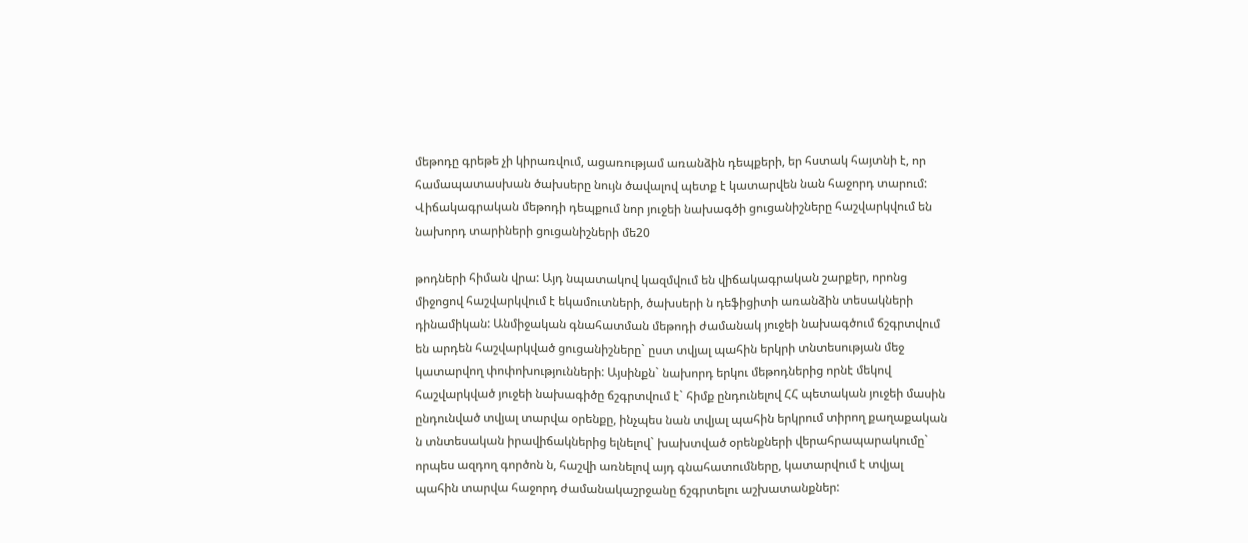մեթոդը գրեթե չի կիրառվում, ացառությամ առանձին դեպքերի, եր հստակ հայտնի է, որ համապատասխան ծախսերը նույն ծավալով պետք է կատարվեն նան հաջորդ տարում: Վիճակագրական մեթոդի դեպքում նոր յուջեի նախագծի ցուցանիշները հաշվարկվում են նախորդ տարիների ցուցանիշների մե20

թոդների հիման վրա: Այդ նպատակով կազմվում են վիճակագրական շարքեր, որոնց միջոցով հաշվարկվում է եկամուտների, ծախսերի ն դեֆիցիտի առանձին տեսակների դինամիկան: Անմիջական գնահատման մեթոդի ժամանակ յուջեի նախագծում ճշգրտվում են արդեն հաշվարկված ցուցանիշները` ըստ տվյալ պահին երկրի տնտեսության մեջ կատարվող փոփոխությունների: Այսինքն` նախորդ երկու մեթոդներից որնէ մեկով հաշվարկված յուջեի նախագիծը ճշգրտվում է` հիմք ընդունելով ՀՀ պետական յուջեի մասին ընդունված տվյալ տարվա օրենքը, ինչպես նան տվյալ պահին երկրում տիրող քաղաքական ն տնտեսական իրավիճակներից ելնելով` խախտված օրենքների վերահրապարակումը` որպես ազդող գործոն ն, հաշվի առնելով այդ գնահատումները, կատարվում է տվյալ պահին տարվա հաջորդ ժամանակաշրջանը ճշգրտելու աշխատանքներ: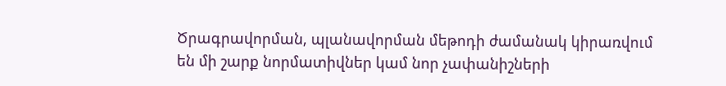Ծրագրավորման, պլանավորման մեթոդի ժամանակ կիրառվում են մի շարք նորմատիվներ կամ նոր չափանիշների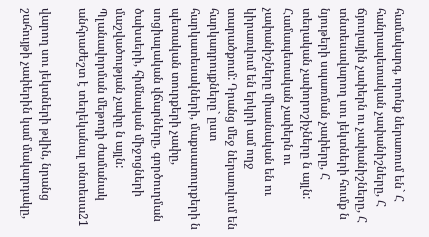համակարգ, որոնք ներառում են` Հ հանրապետական չափանիշները, Հ ճյուղային չափերն ու չափանիշները, Հ տնտեսավարող սու յեկտների հումք ն նյութերի սպառման չափերը, Հ տեղական չափորոշիչները ն այլն: Համապետական չափերն ու չափանիշները միասնական են ու կիրառվում են երկրի ամ ողջ տարածքում: Դրանց մեջ ներառվում են հարկադրույքները` ըստ հարկատեսակների, մաքսատուրքերի ն պետական տուրքերի չափը, սոցիալական վճարները, գործուղման ծախսերի, հիմնական միջոցների մաշվածության չափը ն այլն: Պլանավորման մեթոդի ժամանակ անհրաժեշտ է տեղեկանալ տնտեսա21

վարող սու յեկտների թվին, նրանց շահույթի չափերին կամ մակարդակը,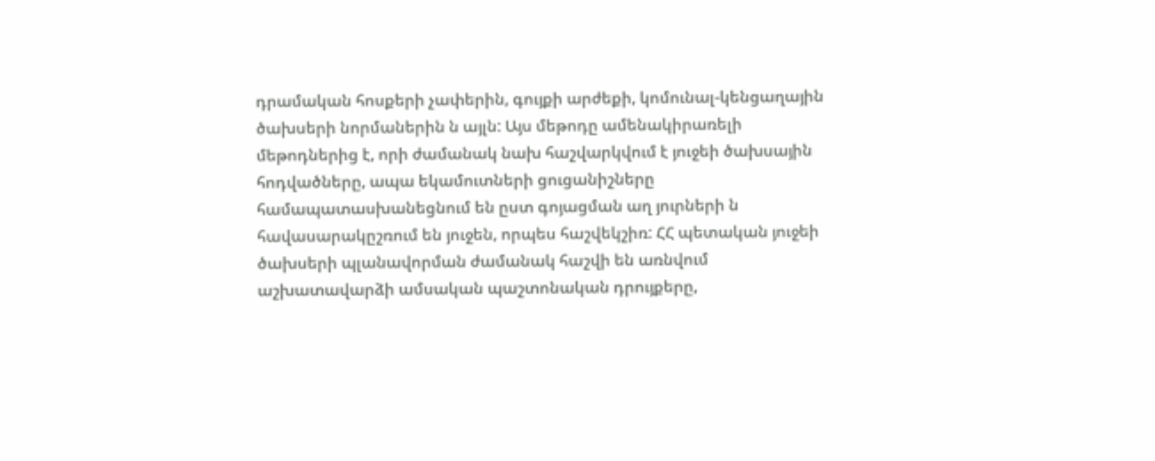դրամական հոսքերի չափերին, գույքի արժեքի, կոմունալ-կենցաղային ծախսերի նորմաներին ն այլն: Այս մեթոդը ամենակիրառելի մեթոդներից է, որի ժամանակ նախ հաշվարկվում է յուջեի ծախսային հոդվածները, ապա եկամուտների ցուցանիշները համապատասխանեցնում են ըստ գոյացման աղ յուրների ն հավասարակըշռում են յուջեն, որպես հաշվեկշիռ: ՀՀ պետական յուջեի ծախսերի պլանավորման ժամանակ հաշվի են առնվում աշխատավարձի ամսական պաշտոնական դրույքերը,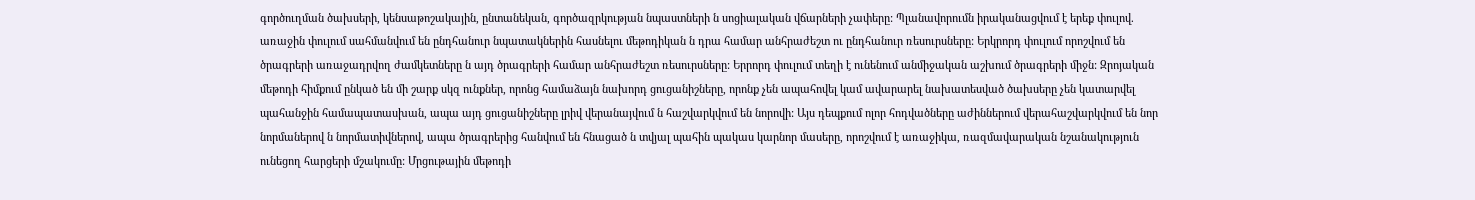գործուղման ծախսերի, կենսաթոշակային, ընտանեկան, գործազրկության նպաստների ն սոցիալական վճարների չափերը: Պլանավորումն իրականացվում է երեք փուլով. առաջին փուլում սահմանվում են ընդհանուր նպատակներին հասնելու մեթոդիկան ն դրա համար անհրաժեշտ ու ընդհանուր ռեսուրսները: Երկրորդ փուլում որոշվում են ծրագրերի առաջադրվող ժամկետները ն այդ ծրագրերի համար անհրաժեշտ ռեսուրսները: Երրորդ փուլում տեղի է ունենում անմիջական աշխում ծրագրերի միջն: Զրոյական մեթոդի հիմքում ընկած են մի շարք սկզ ունքներ, որոնց համաձայն նախորդ ցուցանիշները, որոնք չեն ապահովել կամ ավարարել նախատեսված ծախսերը չեն կատարվել պահանջին համապատասխան, ապա այդ ցուցանիշները լրիվ վերանայվում ն հաշվարկվում են նորովի: Այս դեպքում ոլոր հոդվածները աժիններում վերահաշվարկվում են նոր նորմաներով ն նորմատիվներով, ապա ծրագրերից հանվում են հնացած ն տվյալ պահին պակաս կարնոր մասերը, որոշվում է առաջիկա, ռազմավարական նշանակություն ունեցող հարցերի մշակումը: Մրցութային մեթոդի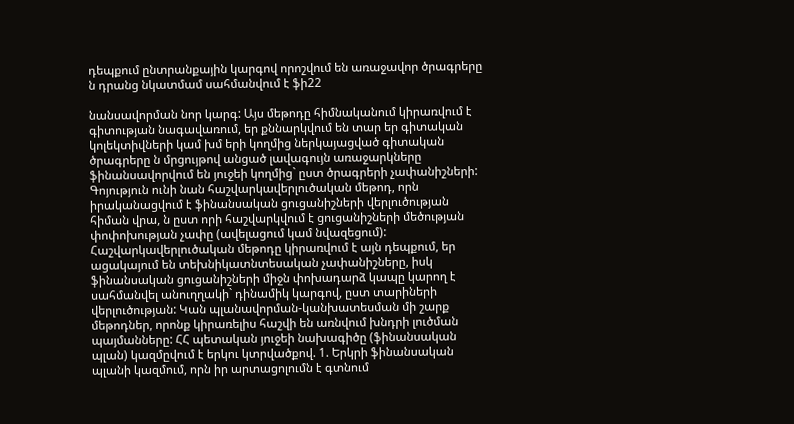դեպքում ընտրանքային կարգով որոշվում են առաջավոր ծրագրերը ն դրանց նկատմամ սահմանվում է ֆի22

նանսավորման նոր կարգ: Այս մեթոդը հիմնականում կիրառվում է գիտության նագավառում, եր քննարկվում են տար եր գիտական կոլեկտիվների կամ խմ երի կողմից ներկայացված գիտական ծրագրերը ն մրցույթով անցած լավագույն առաջարկները ֆինանսավորվում են յուջեի կողմից` ըստ ծրագրերի չափանիշների: Գոյություն ունի նան հաշվարկավերլուծական մեթոդ, որն իրականացվում է ֆինանսական ցուցանիշների վերլուծության հիման վրա, ն ըստ որի հաշվարկվում է ցուցանիշների մեծության փոփոխության չափը (ավելացում կամ նվազեցում): Հաշվարկավերլուծական մեթոդը կիրառվում է այն դեպքում, եր ացակայում են տեխնիկատնտեսական չափանիշները, իսկ ֆինանսական ցուցանիշների միջն փոխադարձ կապը կարող է սահմանվել անուղղակի` դինամիկ կարգով, ըստ տարիների վերլուծության: Կան պլանավորման-կանխատեսման մի շարք մեթոդներ, որոնք կիրառելիս հաշվի են առնվում խնդրի լուծման պայմանները: ՀՀ պետական յուջեի նախագիծը (ֆինանսական պլան) կազմըվում է երկու կտրվածքով. 1. Երկրի ֆինանսական պլանի կազմում, որն իր արտացոլումն է գտնում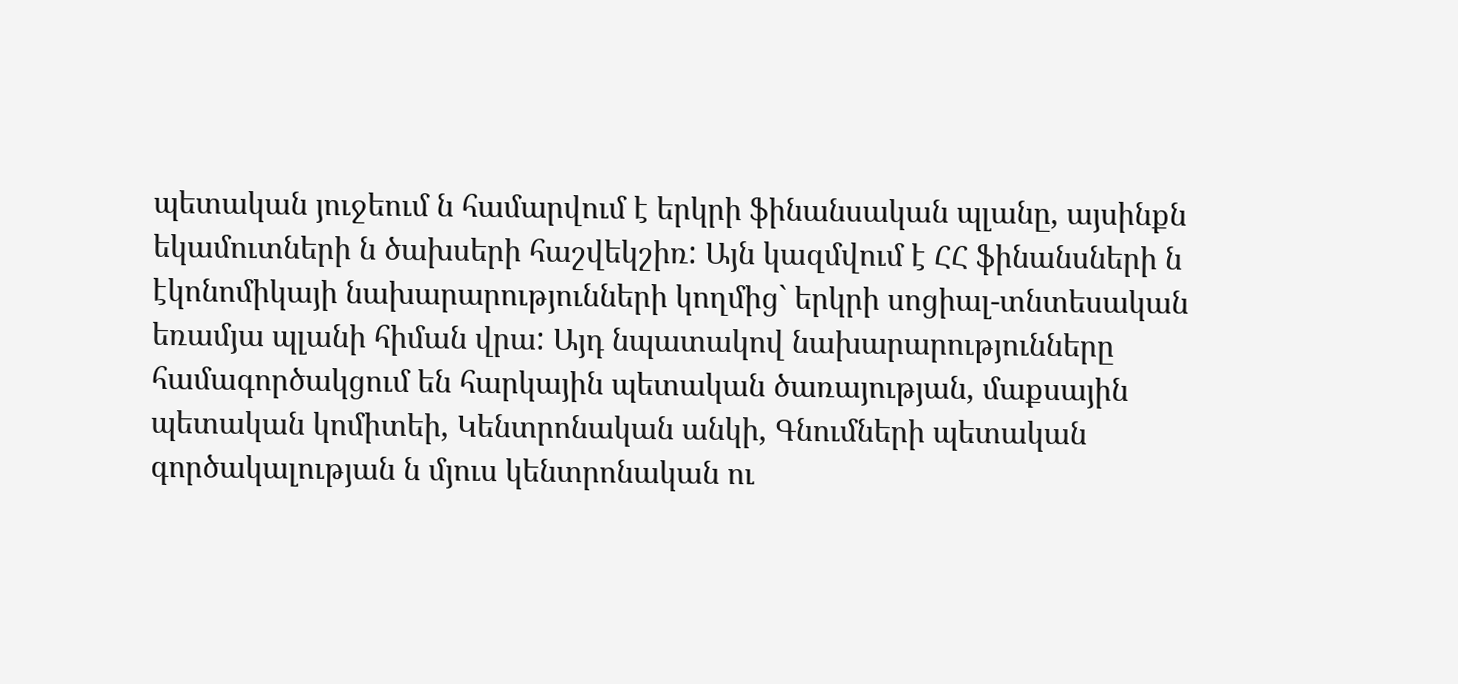պետական յուջեում ն համարվում է երկրի ֆինանսական պլանը, այսինքն եկամուտների ն ծախսերի հաշվեկշիռ: Այն կազմվում է ՀՀ ֆինանսների ն էկոնոմիկայի նախարարությունների կողմից` երկրի սոցիալ-տնտեսական եռամյա պլանի հիման վրա: Այդ նպատակով նախարարությունները համագործակցում են հարկային պետական ծառայության, մաքսային պետական կոմիտեի, Կենտրոնական անկի, Գնումների պետական գործակալության ն մյուս կենտրոնական ու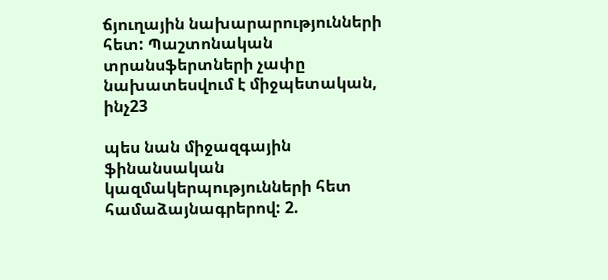ճյուղային նախարարությունների հետ: Պաշտոնական տրանսֆերտների չափը նախատեսվում է միջպետական, ինչ23

պես նան միջազգային ֆինանսական կազմակերպությունների հետ համաձայնագրերով: 2.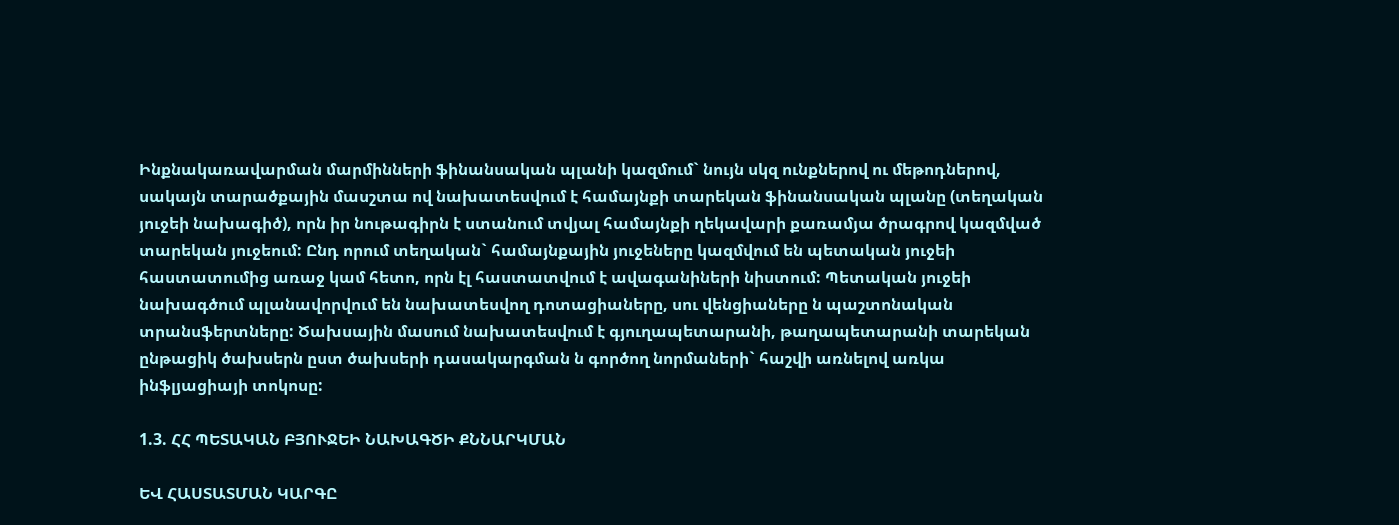Ինքնակառավարման մարմինների ֆինանսական պլանի կազմում` նույն սկզ ունքներով ու մեթոդներով, սակայն տարածքային մասշտա ով նախատեսվում է համայնքի տարեկան ֆինանսական պլանը (տեղական յուջեի նախագիծ), որն իր նութագիրն է ստանում տվյալ համայնքի ղեկավարի քառամյա ծրագրով կազմված տարեկան յուջեում: Ընդ որում տեղական` համայնքային յուջեները կազմվում են պետական յուջեի հաստատումից առաջ կամ հետո, որն էլ հաստատվում է ավագանիների նիստում: Պետական յուջեի նախագծում պլանավորվում են նախատեսվող դոտացիաները, սու վենցիաները ն պաշտոնական տրանսֆերտները: Ծախսային մասում նախատեսվում է գյուղապետարանի, թաղապետարանի տարեկան ընթացիկ ծախսերն ըստ ծախսերի դասակարգման ն գործող նորմաների` հաշվի առնելով առկա ինֆլյացիայի տոկոսը:

1.3. ՀՀ ՊԵՏԱԿԱՆ ԲՅՈՒՋԵԻ ՆԱԽԱԳԾԻ ՔՆՆԱՐԿՄԱՆ

ԵՎ ՀԱՍՏԱՏՄԱՆ ԿԱՐԳԸ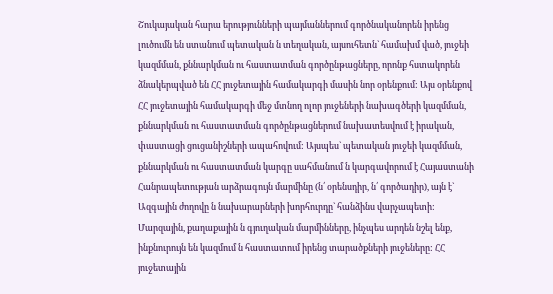Շուկայական հարա երությունների պայմաններում գործնականորեն իրենց լուծումն են ստանում պետական ն տեղական, այսուհետն` համախմ ված, յուջեի կազմման, քննարկման ու հաստատման գործընթացները, որոնք հստակորեն ձնակերպված են ՀՀ յուջետային համակարգի մասին նոր օրենքում: Այս օրենքով ՀՀ յուջետային համակարգի մեջ մտնող ոլոր յուջեների նախագծերի կազմման, քննարկման ու հաստատման գործընթացներում նախատեսվում է իրական, փաստացի ցուցանիշների ապահովում: Այսպես` պետական յուջեի կազմման, քննարկման ու հաստատման կարգը սահմանում ն կարգավորում է Հայաստանի Հանրապետության արձրագույն մարմինը (ն՛ օրենսդիր, ն՛ գործադիր), այն է` Ազգային ժողովը ն նախարարների խորհուրդը` հանձինս վարչապետի: Մարզային, քաղաքային ն գյուղական մարմինները, ինչպես արդեն նշել ենք, ինքնուրույն են կազմում ն հաստատում իրենց տարածքների յուջեները: ՀՀ յուջետային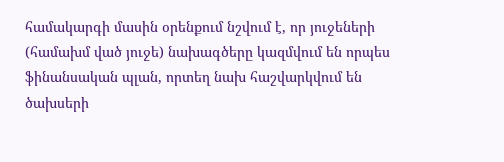համակարգի մասին օրենքում նշվում է, որ յուջեների (համախմ ված յուջե) նախագծերը կազմվում են որպես ֆինանսական պլան, որտեղ նախ հաշվարկվում են ծախսերի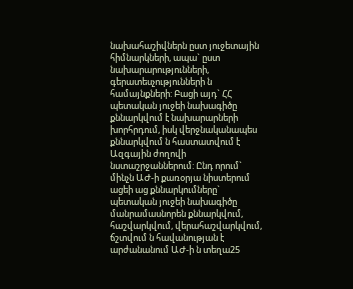նախահաշիվներն ըստ յուջետային հիմնարկների, ապա` ըստ նախարարությունների, գերատեսչությունների ն համայնքների: Բացի այդ` ՀՀ պետական յուջեի նախագիծը քննարկվում է նախարարների խորհրդում, իսկ վերջնականապես քննարկվում ն հաստատվում է Ազգային ժողովի նստաշրջաններում: Ընդ որում` մինչն ԱԺ-ի քառօրյա նիստերում ացեի աց քննարկումները` պետական յուջեի նախագիծը մանրամասնորեն քննարկվում, հաշվարկվում, վերահաշվարկվում, ճշտվում ն հավանության է արժանանում ԱԺ-ի ն տեղա25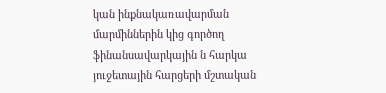կան ինքնակառավարման մարմիններին կից գործող ֆինանսավարկային ն հարկա յուջետային հարցերի մշտական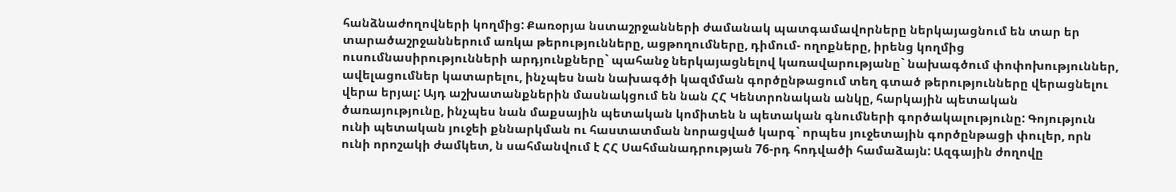հանձնաժողովների կողմից: Քառօրյա նստաշրջանների ժամանակ պատգամավորները ներկայացնում են տար եր տարածաշրջաններում առկա թերությունները, ացթողումները, դիմում- ողոքները, իրենց կողմից ուսումնասիրությունների արդյունքները` պահանջ ներկայացնելով կառավարությանը` նախագծում փոփոխություններ, ավելացումներ կատարելու, ինչպես նան նախագծի կազմման գործընթացում տեղ գտած թերությունները վերացնելու վերա երյալ: Այդ աշխատանքներին մասնակցում են նան ՀՀ Կենտրոնական անկը, հարկային պետական ծառայությունը, ինչպես նան մաքսային պետական կոմիտեն ն պետական գնումների գործակալությունը: Գոյություն ունի պետական յուջեի քննարկման ու հաստատման նորացված կարգ` որպես յուջետային գործընթացի փուլեր, որն ունի որոշակի ժամկետ, ն սահմանվում է ՀՀ Սահմանադրության 76-րդ հոդվածի համաձայն: Ազգային ժողովը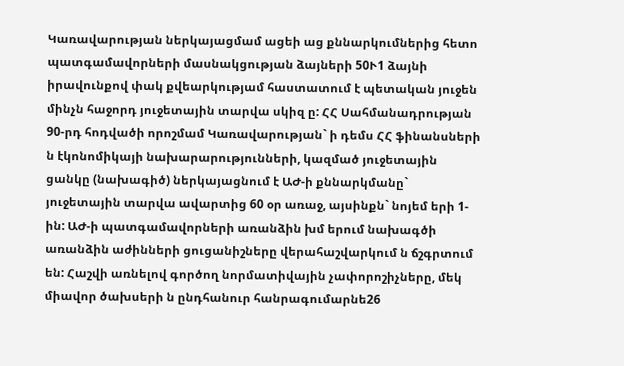Կառավարության ներկայացմամ ացեի աց քննարկումներից հետո պատգամավորների մասնակցության ձայների 50Ւ1 ձայնի իրավունքով փակ քվեարկությամ հաստատում է պետական յուջեն մինչն հաջորդ յուջետային տարվա սկիզ ը: ՀՀ Սահմանադրության 90-րդ հոդվածի որոշմամ Կառավարության` ի դեմս ՀՀ ֆինանսների ն էկոնոմիկայի նախարարությունների, կազմած յուջետային ցանկը (նախագիծ) ներկայացնում է ԱԺ-ի քննարկմանը` յուջետային տարվա ավարտից 60 օր առաջ, այսինքն` նոյեմ երի 1-ին: ԱԺ-ի պատգամավորների առանձին խմ երում նախագծի առանձին աժինների ցուցանիշները վերահաշվարկում ն ճշգրտում են: Հաշվի առնելով գործող նորմատիվային չափորոշիչները, մեկ միավոր ծախսերի ն ընդհանուր հանրագումարնե26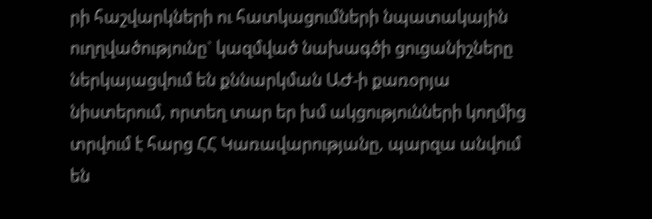րի հաշվարկների ու հատկացումների նպատակային ուղղվածությունը` կազմված նախագծի ցուցանիշները ներկայացվում են քննարկման ԱԺ-ի քառօրյա նիստերում, որտեղ տար եր խմ ակցությունների կողմից տրվում է հարց ՀՀ Կառավարությանը, պարզա անվում են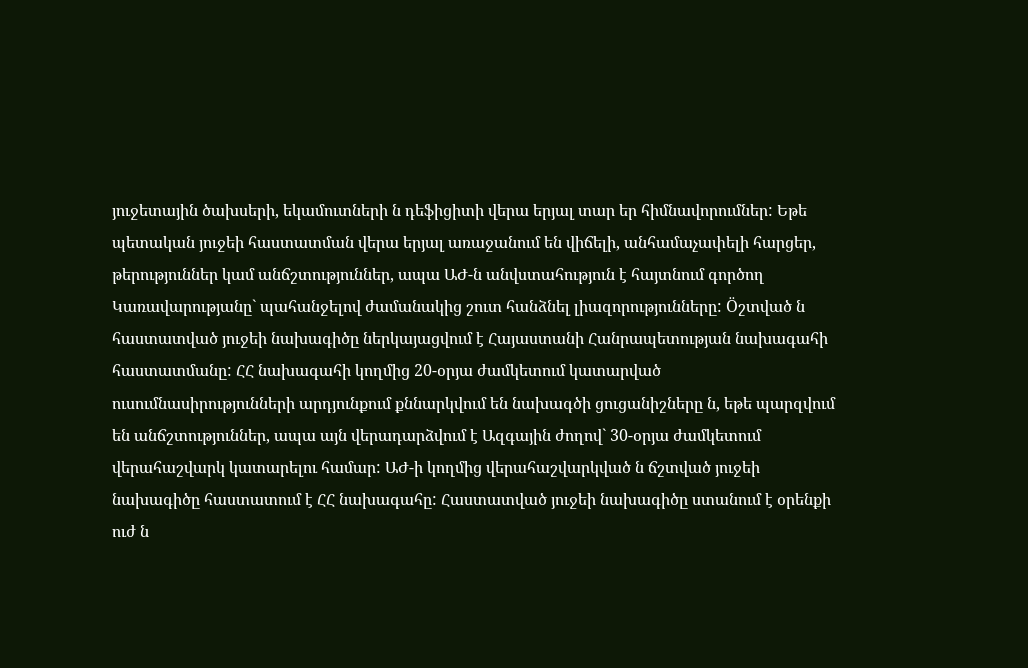յուջետային ծախսերի, եկամուտների ն դեֆիցիտի վերա երյալ տար եր հիմնավորումներ: Եթե պետական յուջեի հաստատման վերա երյալ առաջանում են վիճելի, անհամաչափելի հարցեր, թերություններ կամ անճշտություններ, ապա ԱԺ-ն անվստահություն է հայտնում գործող Կառավարությանը` պահանջելով ժամանակից շուտ հանձնել լիազորությունները: Öշտված ն հաստատված յուջեի նախագիծը ներկայացվում է Հայաստանի Հանրապետության նախագահի հաստատմանը: ՀՀ նախագահի կողմից 20-օրյա ժամկետում կատարված ուսումնասիրությունների արդյունքում քննարկվում են նախագծի ցուցանիշները ն, եթե պարզվում են անճշտություններ, ապա այն վերադարձվում է Ազգային ժողով` 30-օրյա ժամկետում վերահաշվարկ կատարելու համար: ԱԺ-ի կողմից վերահաշվարկված ն ճշտված յուջեի նախագիծը հաստատում է ՀՀ նախագահը: Հաստատված յուջեի նախագիծը ստանում է օրենքի ուժ ն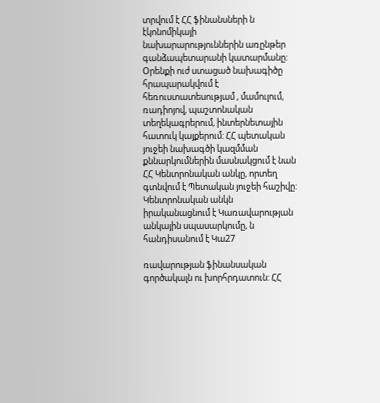տրվում է ՀՀ ֆինանսների ն էկոնոմիկայի նախարարություններին առընթեր գանձապետարանի կատարմանը: Օրենքի ուժ ստացած նախագիծը հրապարակվում է հեռուստատեսությամ , մամուլում, ռադիոյով, պաշտոնական տեղեկագրերում, ինտերնետային հատուկ կայքերում: ՀՀ պետական յուջեի նախագծի կազմման քննարկումներին մասնակցում է նան ՀՀ Կենտրոնական անկը, որտեղ գտնվում է Պետական յուջեի հաշիվը: Կենտրոնական անկն իրականացնում է Կառավարության անկային սպասարկումը, ն հանդիսանում է Կա27

ռավարության ֆինանսական գործակալն ու խորհրդատուն: ՀՀ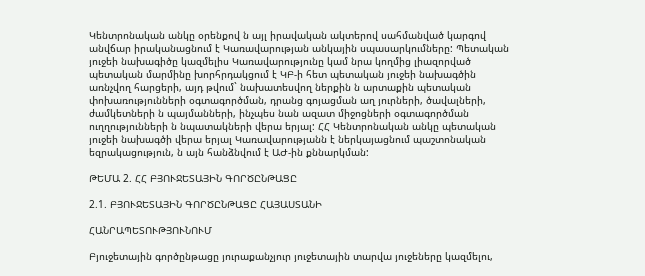Կենտրոնական անկը օրենքով ն այլ իրավական ակտերով սահմանված կարգով անվճար իրականացնում է Կառավարության անկային սպասարկումները: Պետական յուջեի նախագիծը կազմելիս Կառավարությունը կամ նրա կողմից լիազորված պետական մարմինը խորհրդակցում է ԿԲ-ի հետ պետական յուջեի նախագծին առնչվող հարցերի, այդ թվում` նախատեսվող ներքին ն արտաքին պետական փոխառությունների օգտագործման, դրանց գոյացման աղ յուրների, ծավալների, ժամկետների ն պայմանների, ինչպես նան ազատ միջոցների օգտագործման ուղղությունների ն նպատակների վերա երյալ: ՀՀ Կենտրոնական անկը պետական յուջեի նախագծի վերա երյալ Կառավարությանն է ներկայացնում պաշտոնական եզրակացություն, ն այն հանձնվում է ԱԺ-ին քննարկման:

ԹԵՄԱ 2. ՀՀ ԲՅՈՒՋԵՏԱՅԻՆ ԳՈՐԾԸՆԹԱՑԸ

2.1. ԲՅՈՒՋԵՏԱՅԻՆ ԳՈՐԾԸՆԹԱՑԸ ՀԱՅԱՍՏԱՆԻ

ՀԱՆՐԱՊԵՏՈՒԹՅՈՒՆՈՒՄ

Բյուջետային գործընթացը յուրաքանչյուր յուջետային տարվա յուջեները կազմելու,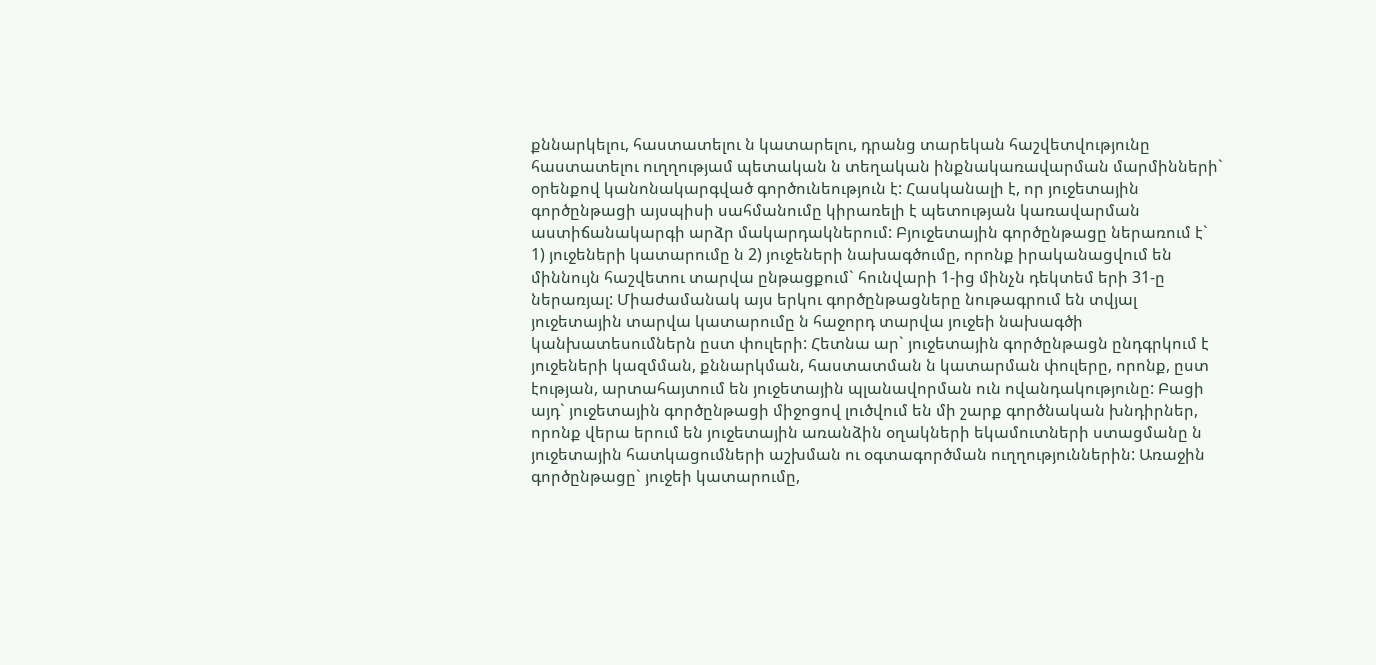քննարկելու, հաստատելու ն կատարելու, դրանց տարեկան հաշվետվությունը հաստատելու ուղղությամ պետական ն տեղական ինքնակառավարման մարմինների` օրենքով կանոնակարգված գործունեություն է: Հասկանալի է, որ յուջետային գործընթացի այսպիսի սահմանումը կիրառելի է պետության կառավարման աստիճանակարգի արձր մակարդակներում: Բյուջետային գործընթացը ներառում է` 1) յուջեների կատարումը ն 2) յուջեների նախագծումը, որոնք իրականացվում են միննույն հաշվետու տարվա ընթացքում` հունվարի 1-ից մինչն դեկտեմ երի 31-ը ներառյալ: Միաժամանակ այս երկու գործընթացները նութագրում են տվյալ յուջետային տարվա կատարումը ն հաջորդ տարվա յուջեի նախագծի կանխատեսումներն ըստ փուլերի: Հետնա ար` յուջետային գործընթացն ընդգրկում է յուջեների կազմման, քննարկման, հաստատման ն կատարման փուլերը, որոնք, ըստ էության, արտահայտում են յուջետային պլանավորման ուն ովանդակությունը: Բացի այդ` յուջետային գործընթացի միջոցով լուծվում են մի շարք գործնական խնդիրներ, որոնք վերա երում են յուջետային առանձին օղակների եկամուտների ստացմանը ն յուջետային հատկացումների աշխման ու օգտագործման ուղղություններին: Առաջին գործընթացը` յուջեի կատարումը,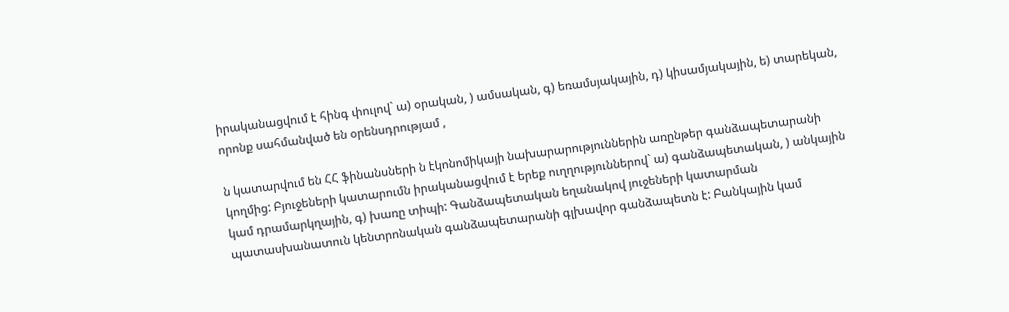իրականացվում է հինգ փուլով` ա) օրական, ) ամսական, գ) եռամսյակային, դ) կիսամյակային, ե) տարեկան, որոնք սահմանված են օրենսդրությամ ,

ն կատարվում են ՀՀ ֆինանսների ն էկոնոմիկայի նախարարություններին առընթեր գանձապետարանի կողմից: Բյուջեների կատարումն իրականացվում է երեք ուղղություններով` ա) գանձապետական, ) անկային կամ դրամարկղային, գ) խառը տիպի: Գանձապետական եղանակով յուջեների կատարման պատասխանատուն կենտրոնական գանձապետարանի գլխավոր գանձապետն է: Բանկային կամ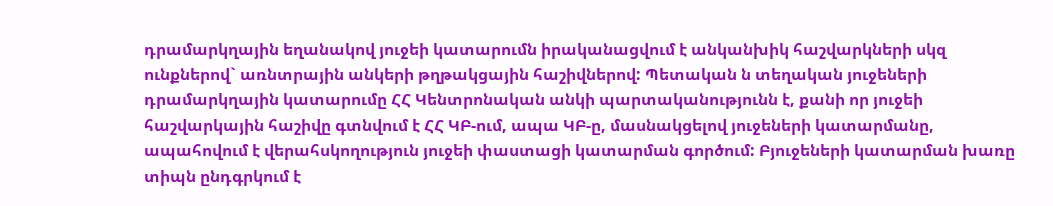դրամարկղային եղանակով յուջեի կատարումն իրականացվում է անկանխիկ հաշվարկների սկզ ունքներով` առնտրային անկերի թղթակցային հաշիվներով: Պետական ն տեղական յուջեների դրամարկղային կատարումը ՀՀ Կենտրոնական անկի պարտականությունն է, քանի որ յուջեի հաշվարկային հաշիվը գտնվում է ՀՀ ԿԲ-ում, ապա ԿԲ-ը, մասնակցելով յուջեների կատարմանը, ապահովում է վերահսկողություն յուջեի փաստացի կատարման գործում: Բյուջեների կատարման խառը տիպն ընդգրկում է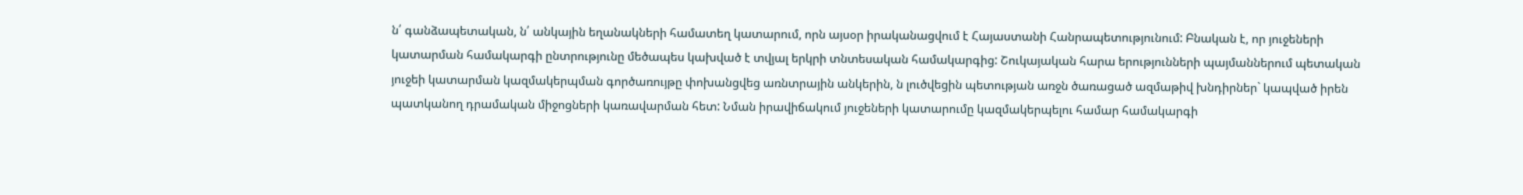ն՛ գանձապետական, ն՛ անկային եղանակների համատեղ կատարում, որն այսօր իրականացվում է Հայաստանի Հանրապետությունում: Բնական է, որ յուջեների կատարման համակարգի ընտրությունը մեծապես կախված է տվյալ երկրի տնտեսական համակարգից: Շուկայական հարա երությունների պայմաններում պետական յուջեի կատարման կազմակերպման գործառույթը փոխանցվեց առնտրային անկերին, ն լուծվեցին պետության առջն ծառացած ազմաթիվ խնդիրներ` կապված իրեն պատկանող դրամական միջոցների կառավարման հետ: Նման իրավիճակում յուջեների կատարումը կազմակերպելու համար համակարգի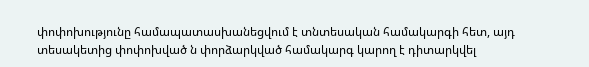փոփոխությունը համապատասխանեցվում է տնտեսական համակարգի հետ, այդ տեսակետից փոփոխված ն փորձարկված համակարգ կարող է դիտարկվել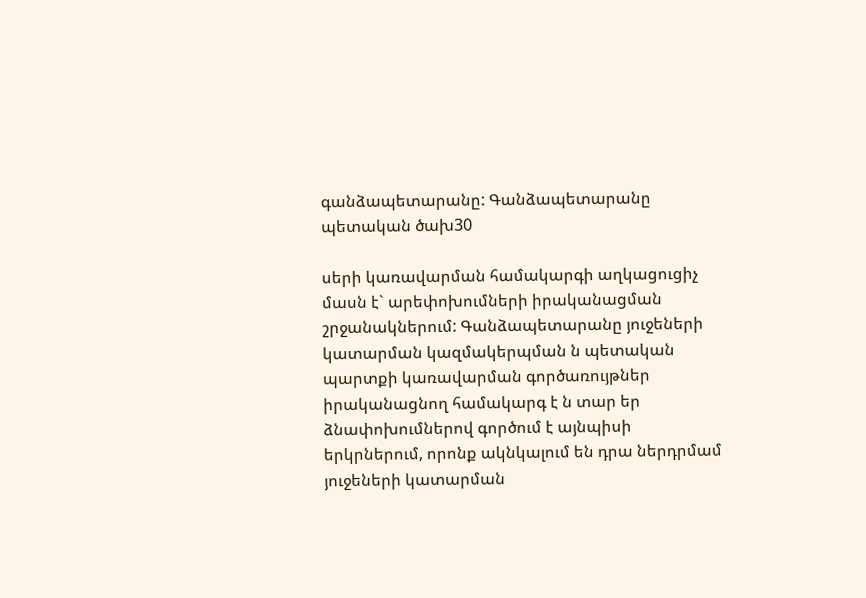գանձապետարանը: Գանձապետարանը պետական ծախ30

սերի կառավարման համակարգի աղկացուցիչ մասն է` արեփոխումների իրականացման շրջանակներում: Գանձապետարանը յուջեների կատարման կազմակերպման ն պետական պարտքի կառավարման գործառույթներ իրականացնող համակարգ է ն տար եր ձնափոխումներով գործում է այնպիսի երկրներում, որոնք ակնկալում են դրա ներդրմամ յուջեների կատարման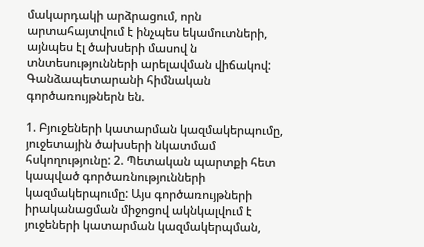մակարդակի արձրացում, որն արտահայտվում է ինչպես եկամուտների, այնպես էլ ծախսերի մասով ն տնտեսությունների արելավման վիճակով: Գանձապետարանի հիմնական գործառույթներն են.

1. Բյուջեների կատարման կազմակերպումը, յուջետային ծախսերի նկատմամ հսկողությունը: 2. Պետական պարտքի հետ կապված գործառնությունների կազմակերպումը: Այս գործառույթների իրականացման միջոցով ակնկալվում է յուջեների կատարման կազմակերպման,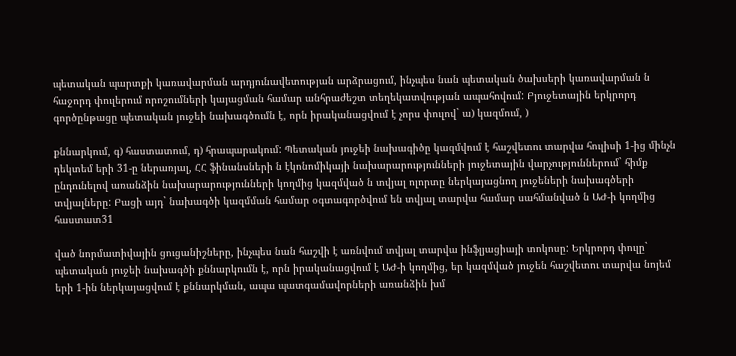պետական պարտքի կառավարման արդյունավետության արձրացում, ինչպես նան պետական ծախսերի կառավարման ն հաջորդ փուլերում որոշումների կայացման համար անհրաժեշտ տեղեկատվության ապահովում: Բյուջետային երկրորդ գործընթացը պետական յուջեի նախագծումն է, որն իրականացվում է չորս փուլով` ա) կազմում, )

քննարկում, գ) հաստատում, դ) հրապարակում: Պետական յուջեի նախագիծը կազմվում է հաշվետու տարվա հուլիսի 1-ից մինչն դեկտեմ երի 31-ը ներառյալ, ՀՀ ֆինանսների ն էկոնոմիկայի նախարարությունների յուջետային վարչություններում` հիմք ընդունելով առանձին նախարարությունների կողմից կազմված ն տվյալ ոլորտը ներկայացնող յուջեների նախագծերի տվյալները: Բացի այդ` նախագծի կազմման համար օգտագործվում են տվյալ տարվա համար սահմանված ն ԱԺ-ի կողմից հաստատ31

ված նորմատիվային ցուցանիշները, ինչպես նան հաշվի է առնվում տվյալ տարվա ինֆլյացիայի տոկոսը: Երկրորդ փուլը` պետական յուջեի նախագծի քննարկումն է, որն իրականացվում է ԱԺ-ի կողմից, եր կազմված յուջեն հաշվետու տարվա նոյեմ երի 1-ին ներկայացվում է քննարկման, ապա պատգամավորների առանձին խմ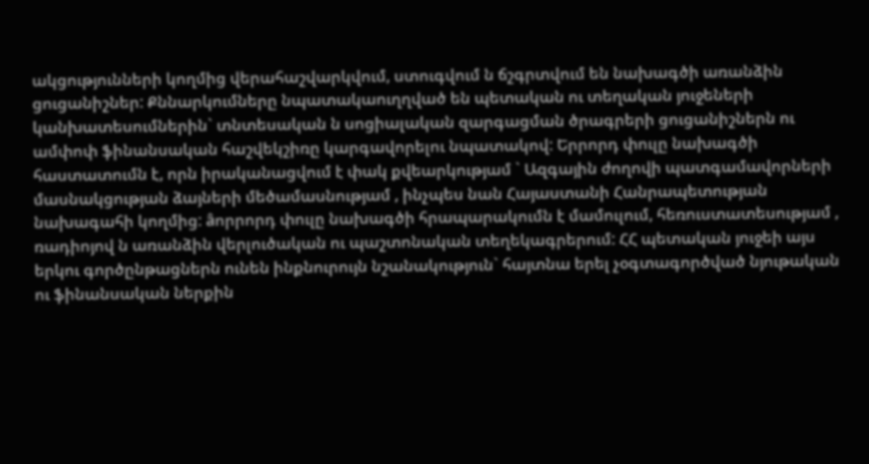ակցությունների կողմից վերահաշվարկվում, ստուգվում ն ճշգրտվում են նախագծի առանձին ցուցանիշներ: Քննարկումները նպատակաուղղված են պետական ու տեղական յուջեների կանխատեսումներին` տնտեսական ն սոցիալական զարգացման ծրագրերի ցուցանիշներն ու ամփոփ ֆինանսական հաշվեկշիռը կարգավորելու նպատակով: Երրորդ փուլը նախագծի հաստատումն է, որն իրականացվում է փակ քվեարկությամ ` Ազգային ժողովի պատգամավորների մասնակցության ձայների մեծամասնությամ , ինչպես նան Հայաստանի Հանրապետության նախագահի կողմից: âորրորդ փուլը նախագծի հրապարակումն է մամուլում, հեռուստատեսությամ , ռադիոյով ն առանձին վերլուծական ու պաշտոնական տեղեկագրերում: ՀՀ պետական յուջեի այս երկու գործընթացներն ունեն ինքնուրույն նշանակություն` հայտնա երել չօգտագործված նյութական ու ֆինանսական ներքին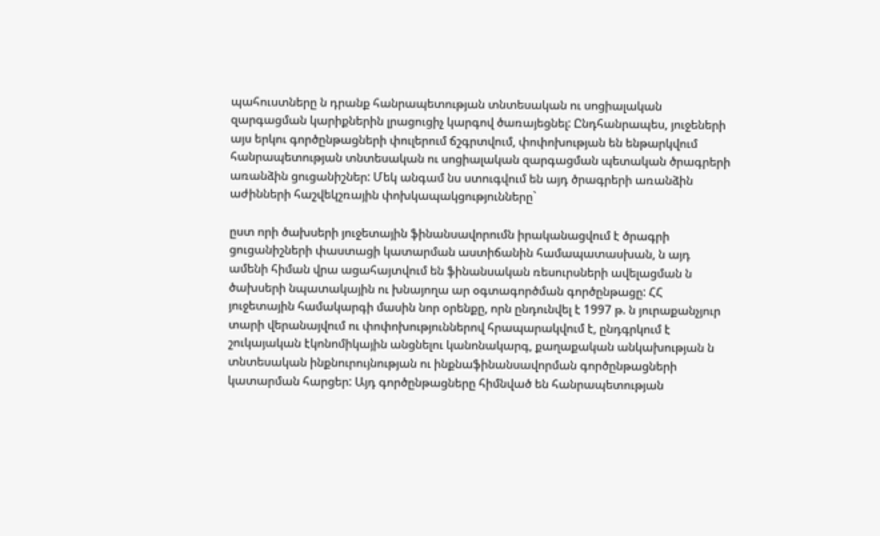պահուստները ն դրանք հանրապետության տնտեսական ու սոցիալական զարգացման կարիքներին լրացուցիչ կարգով ծառայեցնել: Ընդհանրապես, յուջեների այս երկու գործընթացների փուլերում ճշգրտվում, փոփոխության են ենթարկվում հանրապետության տնտեսական ու սոցիալական զարգացման պետական ծրագրերի առանձին ցուցանիշներ: Մեկ անգամ նս ստուգվում են այդ ծրագրերի առանձին աժինների հաշվեկշռային փոխկապակցությունները`

ըստ որի ծախսերի յուջետային ֆինանսավորումն իրականացվում է ծրագրի ցուցանիշների փաստացի կատարման աստիճանին համապատասխան, ն այդ ամենի հիման վրա ացահայտվում են ֆինանսական ռեսուրսների ավելացման ն ծախսերի նպատակային ու խնայողա ար օգտագործման գործընթացը: ՀՀ յուջետային համակարգի մասին նոր օրենքը, որն ընդունվել է 1997 թ. ն յուրաքանչյուր տարի վերանայվում ու փոփոխություններով հրապարակվում է, ընդգրկում է շուկայական էկոնոմիկային անցնելու կանոնակարգ, քաղաքական անկախության ն տնտեսական ինքնուրույնության ու ինքնաֆինանսավորման գործընթացների կատարման հարցեր: Այդ գործընթացները հիմնված են հանրապետության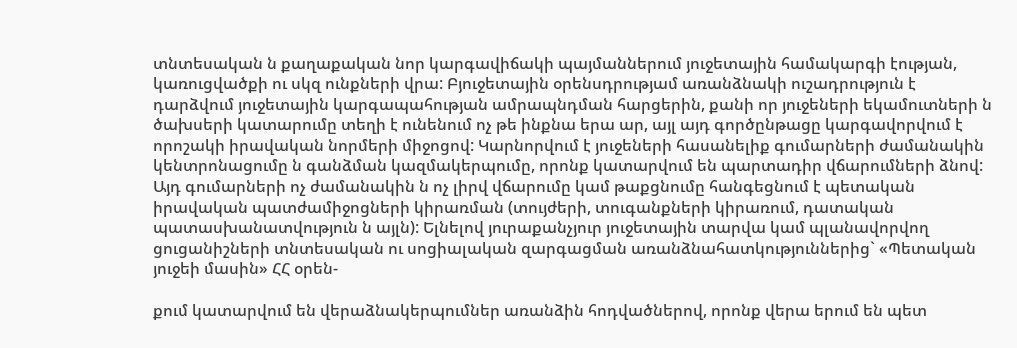տնտեսական ն քաղաքական նոր կարգավիճակի պայմաններում յուջետային համակարգի էության, կառուցվածքի ու սկզ ունքների վրա: Բյուջետային օրենսդրությամ առանձնակի ուշադրություն է դարձվում յուջետային կարգապահության ամրապնդման հարցերին, քանի որ յուջեների եկամուտների ն ծախսերի կատարումը տեղի է ունենում ոչ թե ինքնա երա ար, այլ այդ գործընթացը կարգավորվում է որոշակի իրավական նորմերի միջոցով: Կարնորվում է յուջեների հասանելիք գումարների ժամանակին կենտրոնացումը ն գանձման կազմակերպումը, որոնք կատարվում են պարտադիր վճարումների ձնով: Այդ գումարների ոչ ժամանակին ն ոչ լիրվ վճարումը կամ թաքցնումը հանգեցնում է պետական իրավական պատժամիջոցների կիրառման (տույժերի, տուգանքների կիրառում, դատական պատասխանատվություն ն այլն): Ելնելով յուրաքանչյուր յուջետային տարվա կամ պլանավորվող ցուցանիշների տնտեսական ու սոցիալական զարգացման առանձնահատկություններից` «Պետական յուջեի մասին» ՀՀ օրեն-

քում կատարվում են վերաձնակերպումներ առանձին հոդվածներով, որոնք վերա երում են պետ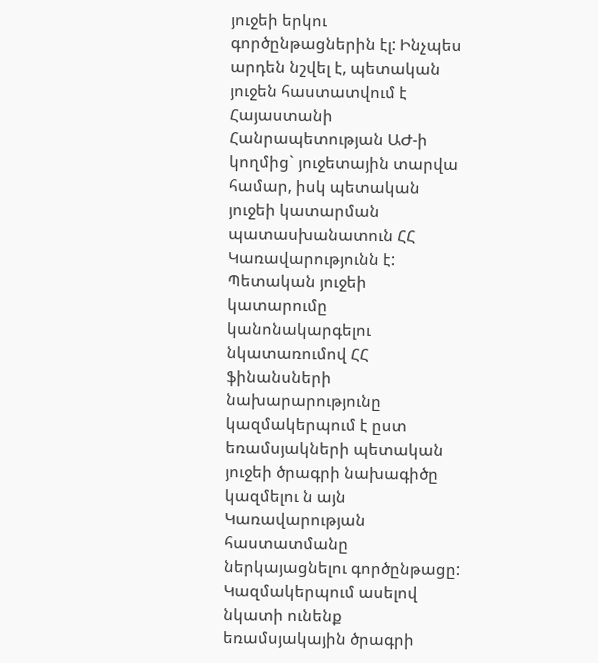յուջեի երկու գործընթացներին էլ: Ինչպես արդեն նշվել է, պետական յուջեն հաստատվում է Հայաստանի Հանրապետության ԱԺ-ի կողմից` յուջետային տարվա համար, իսկ պետական յուջեի կատարման պատասխանատուն ՀՀ Կառավարությունն է: Պետական յուջեի կատարումը կանոնակարգելու նկատառումով ՀՀ ֆինանսների նախարարությունը կազմակերպում է ըստ եռամսյակների պետական յուջեի ծրագրի նախագիծը կազմելու ն այն Կառավարության հաստատմանը ներկայացնելու գործընթացը: Կազմակերպում ասելով նկատի ունենք եռամսյակային ծրագրի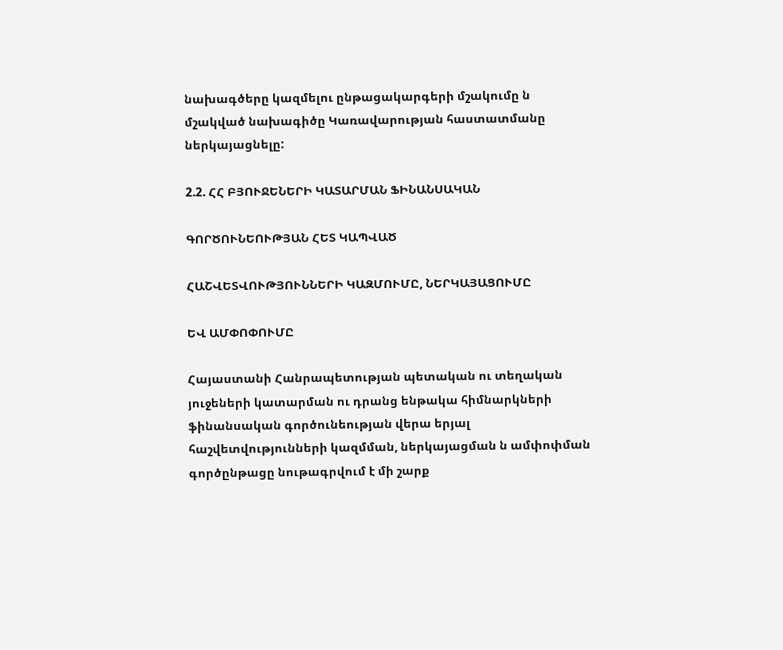նախագծերը կազմելու ընթացակարգերի մշակումը ն մշակված նախագիծը Կառավարության հաստատմանը ներկայացնելը:

2.2. ՀՀ ԲՅՈՒՋԵՆԵՐԻ ԿԱՏԱՐՄԱՆ ՖԻՆԱՆՍԱԿԱՆ

ԳՈՐԾՈՒՆԵՈՒԹՅԱՆ ՀԵՏ ԿԱՊՎԱԾ

ՀԱՇՎԵՏՎՈՒԹՅՈՒՆՆԵՐԻ ԿԱԶՄՈՒՄԸ, ՆԵՐԿԱՅԱՑՈՒՄԸ

ԵՎ ԱՄՓՈՓՈՒՄԸ

Հայաստանի Հանրապետության պետական ու տեղական յուջեների կատարման ու դրանց ենթակա հիմնարկների ֆինանսական գործունեության վերա երյալ հաշվետվությունների կազմման, ներկայացման ն ամփոփման գործընթացը նութագրվում է մի շարք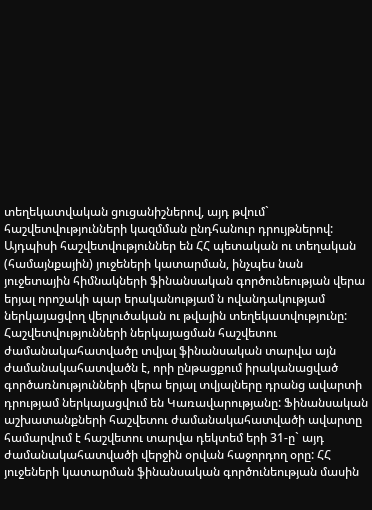տեղեկատվական ցուցանիշներով, այդ թվում` հաշվետվությունների կազմման ընդհանուր դրույթներով: Այդպիսի հաշվետվություններ են ՀՀ պետական ու տեղական (համայնքային) յուջեների կատարման, ինչպես նան յուջետային հիմնակների ֆինանսական գործունեության վերա երյալ որոշակի պար երականությամ ն ովանդակությամ ներկայացվող վերլուծական ու թվային տեղեկատվությունը: Հաշվետվությունների ներկայացման հաշվետու ժամանակահատվածը տվյալ ֆինանսական տարվա այն ժամանակահատվածն է, որի ընթացքում իրականացված գործառնությունների վերա երյալ տվյալները դրանց ավարտի դրությամ ներկայացվում են Կառավարությանը: Ֆինանսական աշխատանքների հաշվետու ժամանակահատվածի ավարտը համարվում է հաշվետու տարվա դեկտեմ երի 31-ը` այդ ժամանակահատվածի վերջին օրվան հաջորդող օրը: ՀՀ յուջեների կատարման ֆինանսական գործունեության մասին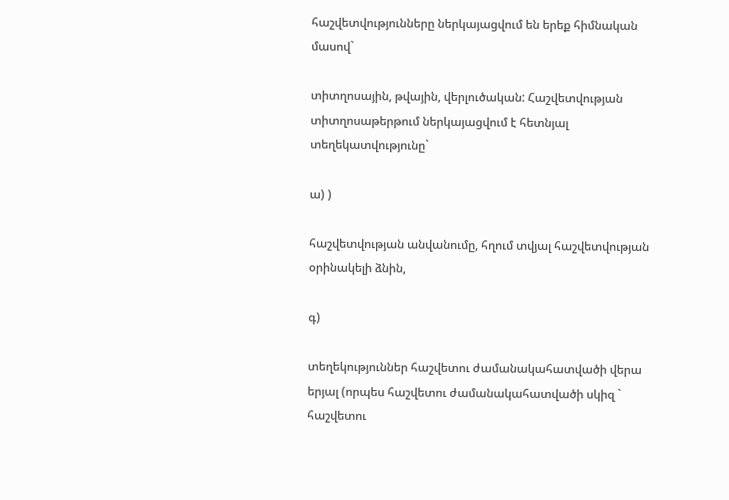հաշվետվությունները ներկայացվում են երեք հիմնական մասով`

տիտղոսային, թվային, վերլուծական: Հաշվետվության տիտղոսաթերթում ներկայացվում է հետնյալ տեղեկատվությունը`

ա) )

հաշվետվության անվանումը, հղում տվյալ հաշվետվության օրինակելի ձնին,

գ)

տեղեկություններ հաշվետու ժամանակահատվածի վերա երյալ (որպես հաշվետու ժամանակահատվածի սկիզ ` հաշվետու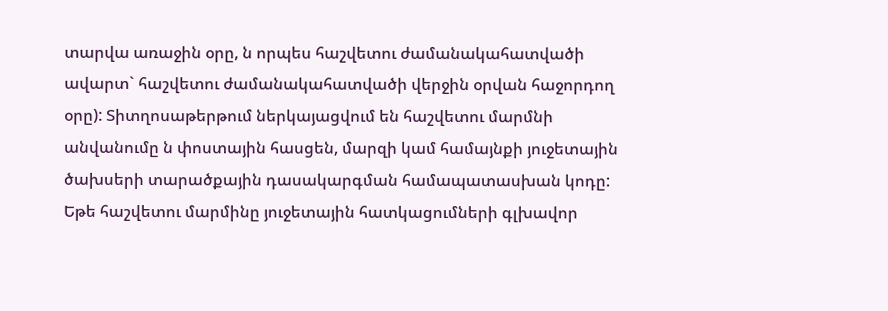տարվա առաջին օրը, ն որպես հաշվետու ժամանակահատվածի ավարտ` հաշվետու ժամանակահատվածի վերջին օրվան հաջորդող օրը): Տիտղոսաթերթում ներկայացվում են հաշվետու մարմնի անվանումը ն փոստային հասցեն, մարզի կամ համայնքի յուջետային ծախսերի տարածքային դասակարգման համապատասխան կոդը: Եթե հաշվետու մարմինը յուջետային հատկացումների գլխավոր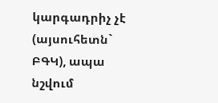կարգադրիչ չէ (այսուհետն` ԲԳԿ), ապա նշվում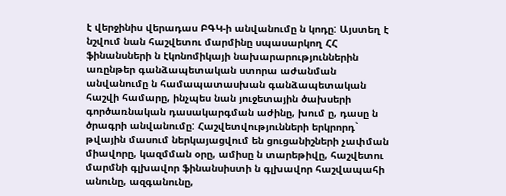է վերջինիս վերադաս ԲԳԿ-ի անվանումը ն կոդը: Այստեղ է նշվում նան հաշվետու մարմինը սպասարկող ՀՀ ֆինանսների ն էկոնոմիկայի նախարարություններին առընթեր գանձապետական ստորա աժանման անվանումը ն համապատասխան գանձապետական հաշվի համարը, ինչպես նան յուջետային ծախսերի գործառնական դասակարգման աժինը, խում ը, դասը ն ծրագրի անվանումը: Հաշվետվությունների երկրորդ` թվային մասում ներկայացվում են ցուցանիշների չափման միավորը, կազմման օրը, ամիսը ն տարեթիվը, հաշվետու մարմնի գլխավոր ֆինանսիստի ն գլխավոր հաշվապահի անունը, ազգանունը,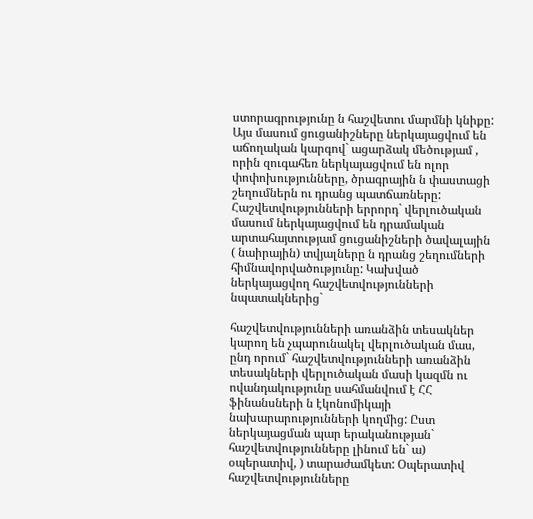ստորագրությունը ն հաշվետու մարմնի կնիքը: Այս մասում ցուցանիշները ներկայացվում են աճողական կարգով` ացարձակ մեծությամ , որին զուգահեռ ներկայացվում են ոլոր փոփոխությունները, ծրագրային ն փաստացի շեղումներն ու դրանց պատճառները: Հաշվետվությունների երրորդ` վերլուծական մասում ներկայացվում են դրամական արտահայտությամ ցուցանիշների ծավալային ( նաիրային) տվյալները ն դրանց շեղումների հիմնավորվածությունը: Կախված ներկայացվող հաշվետվությունների նպատակներից`

հաշվետվությունների առանձին տեսակներ կարող են չպարունակել վերլուծական մաս, ընդ որում` հաշվետվությունների առանձին տեսակների վերլուծական մասի կազմն ու ովանդակությունը սահմանվում է ՀՀ ֆինանսների ն էկոնոմիկայի նախարարությունների կողմից: Ըստ ներկայացման պար երականության` հաշվետվությունները լինում են` ա) օպերատիվ, ) տարաժամկետ: Օպերատիվ հաշվետվությունները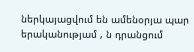ներկայացվում են ամենօրյա պար երականությամ , ն դրանցում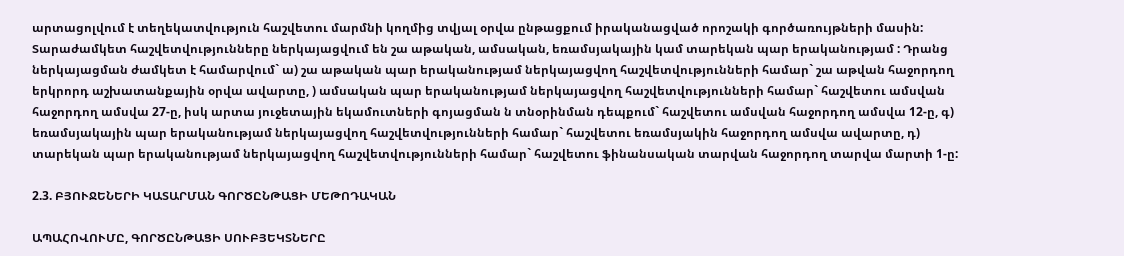արտացոլվում է տեղեկատվություն հաշվետու մարմնի կողմից տվյալ օրվա ընթացքում իրականացված որոշակի գործառույթների մասին: Տարաժամկետ հաշվետվությունները ներկայացվում են շա աթական, ամսական, եռամսյակային կամ տարեկան պար երականությամ : Դրանց ներկայացման ժամկետ է համարվում` ա) շա աթական պար երականությամ ներկայացվող հաշվետվությունների համար` շա աթվան հաջորդող երկրորդ աշխատանքային օրվա ավարտը, ) ամսական պար երականությամ ներկայացվող հաշվետվությունների համար` հաշվետու ամսվան հաջորդող ամսվա 27-ը, իսկ արտա յուջետային եկամուտների գոյացման ն տնօրինման դեպքում` հաշվետու ամսվան հաջորդող ամսվա 12-ը, գ) եռամսյակային պար երականությամ ներկայացվող հաշվետվությունների համար` հաշվետու եռամսյակին հաջորդող ամսվա ավարտը, դ) տարեկան պար երականությամ ներկայացվող հաշվետվությունների համար` հաշվետու ֆինանսական տարվան հաջորդող տարվա մարտի 1-ը:

2.3. ԲՅՈՒՋԵՆԵՐԻ ԿԱՏԱՐՄԱՆ ԳՈՐԾԸՆԹԱՑԻ ՄԵԹՈԴԱԿԱՆ

ԱՊԱՀՈՎՈՒՄԸ, ԳՈՐԾԸՆԹԱՑԻ ՍՈՒԲՅԵԿՏՆԵՐԸ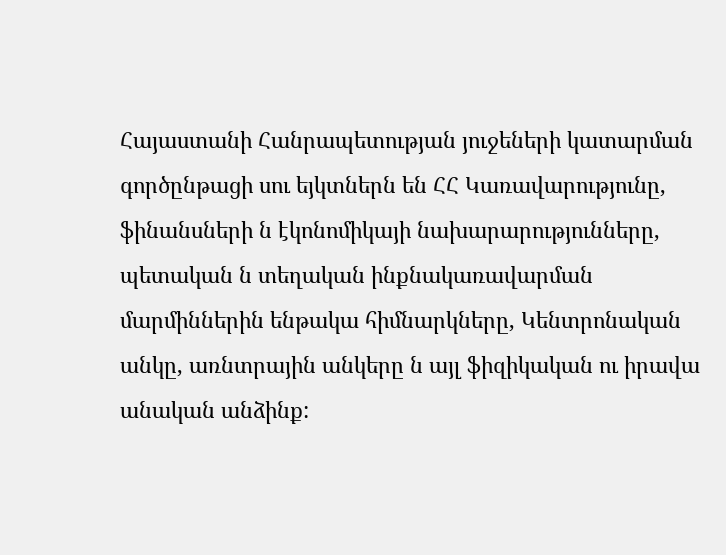Հայաստանի Հանրապետության յուջեների կատարման գործընթացի սու եյկտներն են ՀՀ Կառավարությունը, ֆինանսների ն էկոնոմիկայի նախարարությունները, պետական ն տեղական ինքնակառավարման մարմիններին ենթակա հիմնարկները, Կենտրոնական անկը, առնտրային անկերը ն այլ ֆիզիկական ու իրավա անական անձինք: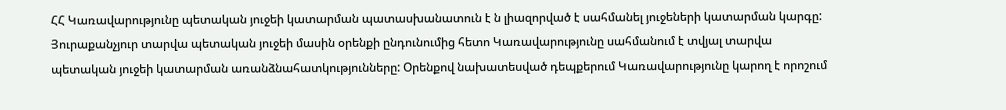ՀՀ Կառավարությունը պետական յուջեի կատարման պատասխանատուն է ն լիազորված է սահմանել յուջեների կատարման կարգը: Յուրաքանչյուր տարվա պետական յուջեի մասին օրենքի ընդունումից հետո Կառավարությունը սահմանում է տվյալ տարվա պետական յուջեի կատարման առանձնահատկությունները: Օրենքով նախատեսված դեպքերում Կառավարությունը կարող է որոշում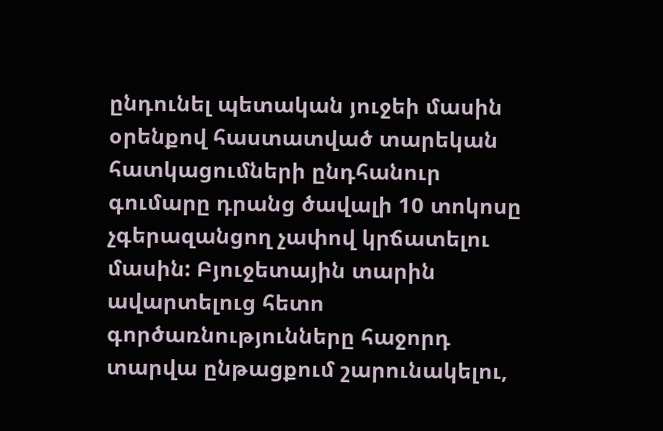ընդունել պետական յուջեի մասին օրենքով հաստատված տարեկան հատկացումների ընդհանուր գումարը դրանց ծավալի 10 տոկոսը չգերազանցող չափով կրճատելու մասին: Բյուջետային տարին ավարտելուց հետո գործառնությունները հաջորդ տարվա ընթացքում շարունակելու,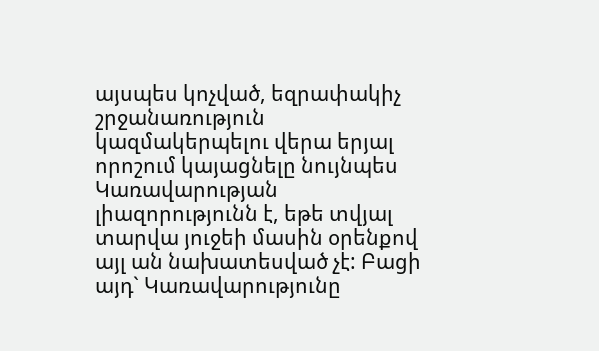այսպես կոչված, եզրափակիչ շրջանառություն կազմակերպելու վերա երյալ որոշում կայացնելը նույնպես Կառավարության լիազորությունն է, եթե տվյալ տարվա յուջեի մասին օրենքով այլ ան նախատեսված չէ: Բացի այդ` Կառավարությունը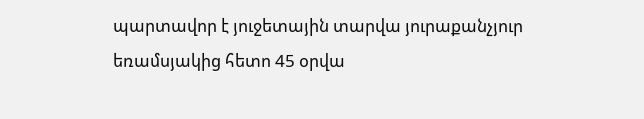պարտավոր է յուջետային տարվա յուրաքանչյուր եռամսյակից հետո 45 օրվա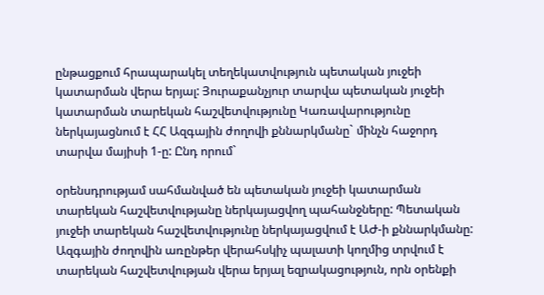ընթացքում հրապարակել տեղեկատվություն պետական յուջեի կատարման վերա երյալ: Յուրաքանչյուր տարվա պետական յուջեի կատարման տարեկան հաշվետվությունը Կառավարությունը ներկայացնում է ՀՀ Ազգային ժողովի քննարկմանը` մինչն հաջորդ տարվա մայիսի 1-ը: Ընդ որում`

օրենսդրությամ սահմանված են պետական յուջեի կատարման տարեկան հաշվետվությանը ներկայացվող պահանջները: Պետական յուջեի տարեկան հաշվետվությունը ներկայացվում է ԱԺ-ի քննարկմանը: Ազգային ժողովին առընթեր վերահսկիչ պալատի կողմից տրվում է տարեկան հաշվետվության վերա երյալ եզրակացություն, որն օրենքի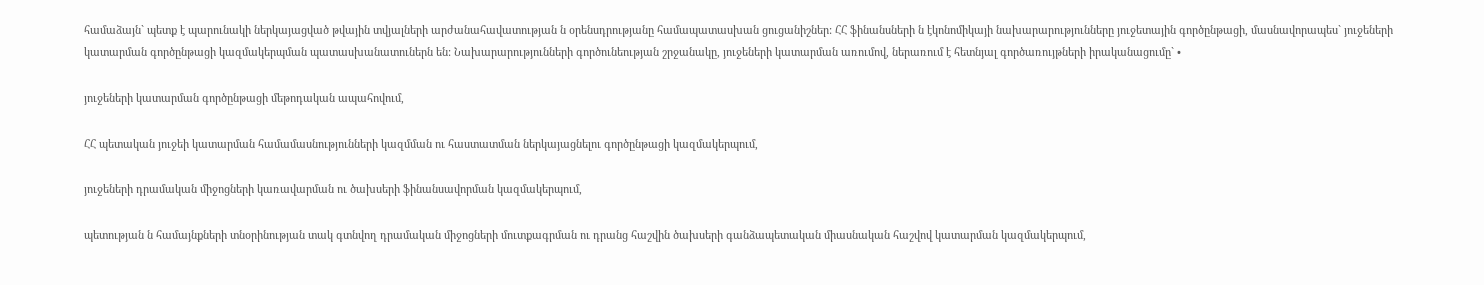համաձայն` պետք է պարունակի ներկայացված թվային տվյալների արժանահավատության ն օրենսդրությանը համապատասխան ցուցանիշներ: ՀՀ ֆինանսների ն էկոնոմիկայի նախարարությունները յուջետային գործընթացի, մասնավորապես` յուջեների կատարման գործընթացի կազմակերպման պատասխանատուներն են: Նախարարությունների գործունեության շրջանակը, յուջեների կատարման առումով, ներառում է հետնյալ գործառույթների իրականացումը` •

յուջեների կատարման գործընթացի մեթոդական ապահովում,

ՀՀ պետական յուջեի կատարման համամասնությունների կազմման ու հաստատման ներկայացնելու գործընթացի կազմակերպում,

յուջեների դրամական միջոցների կառավարման ու ծախսերի ֆինանսավորման կազմակերպում,

պետության ն համայնքների տնօրինության տակ գտնվող դրամական միջոցների մուտքագրման ու դրանց հաշվին ծախսերի գանձապետական միասնական հաշվով կատարման կազմակերպում,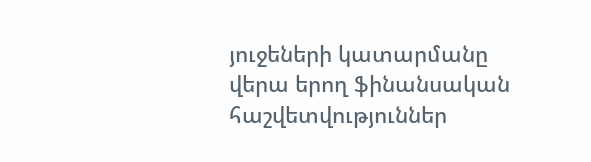յուջեների կատարմանը վերա երող ֆինանսական հաշվետվություններ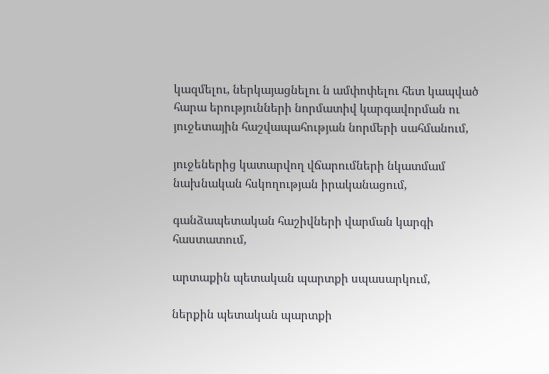կազմելու, ներկայացնելու ն ամփոփելու հետ կապված հարա երությունների նորմատիվ կարգավորման ու յուջետային հաշվապահության նորմերի սահմանում,

յուջեներից կատարվող վճարումների նկատմամ նախնական հսկողության իրականացում,

գանձապետական հաշիվների վարման կարգի հաստատում,

արտաքին պետական պարտքի սպասարկում,

ներքին պետական պարտքի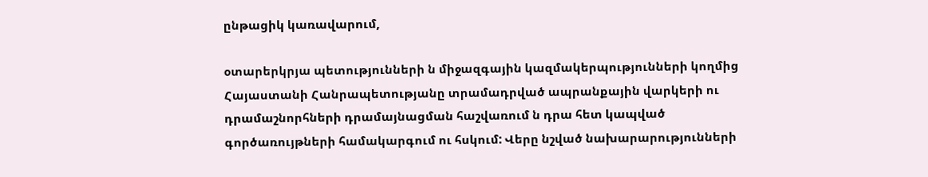ընթացիկ կառավարում,

օտարերկրյա պետությունների ն միջազգային կազմակերպությունների կողմից Հայաստանի Հանրապետությանը տրամադրված ապրանքային վարկերի ու դրամաշնորհների դրամայնացման հաշվառում ն դրա հետ կապված գործառույթների համակարգում ու հսկում: Վերը նշված նախարարությունների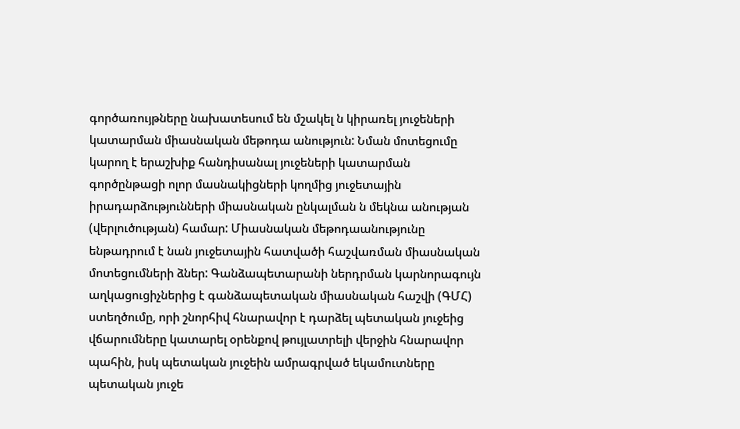գործառույթները նախատեսում են մշակել ն կիրառել յուջեների կատարման միասնական մեթոդա անություն: Նման մոտեցումը կարող է երաշխիք հանդիսանալ յուջեների կատարման գործընթացի ոլոր մասնակիցների կողմից յուջետային իրադարձությունների միասնական ընկալման ն մեկնա անության (վերլուծության) համար: Միասնական մեթոդաանությունը ենթադրում է նան յուջետային հատվածի հաշվառման միասնական մոտեցումների ձներ: Գանձապետարանի ներդրման կարնորագույն աղկացուցիչներից է գանձապետական միասնական հաշվի (ԳՄՀ) ստեղծումը, որի շնորհիվ հնարավոր է դարձել պետական յուջեից վճարումները կատարել օրենքով թույլատրելի վերջին հնարավոր պահին, իսկ պետական յուջեին ամրագրված եկամուտները պետական յուջե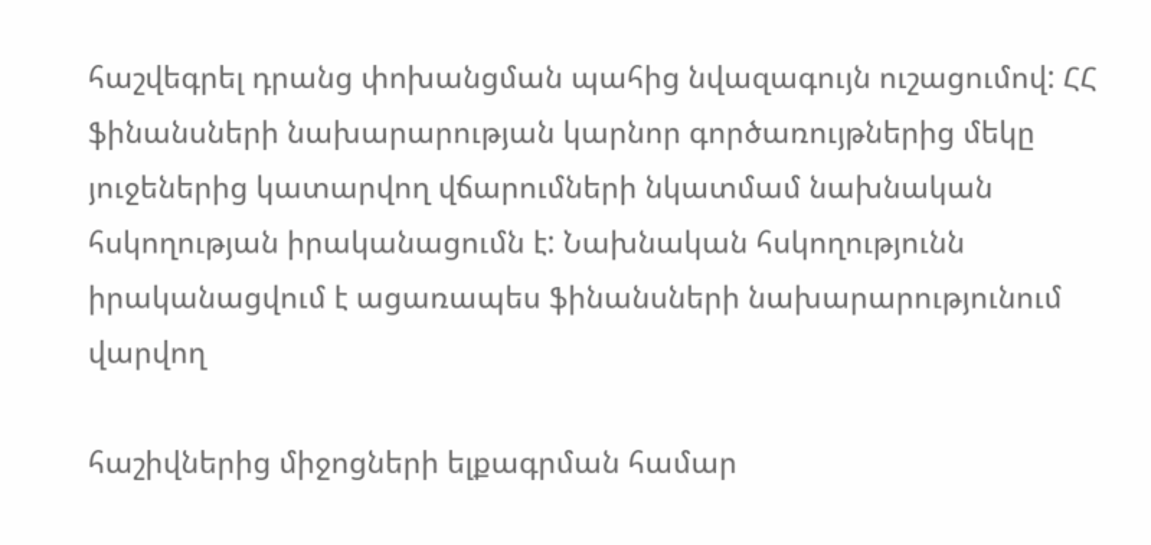հաշվեգրել դրանց փոխանցման պահից նվազագույն ուշացումով: ՀՀ ֆինանսների նախարարության կարնոր գործառույթներից մեկը յուջեներից կատարվող վճարումների նկատմամ նախնական հսկողության իրականացումն է: Նախնական հսկողությունն իրականացվում է ացառապես ֆինանսների նախարարությունում վարվող

հաշիվներից միջոցների ելքագրման համար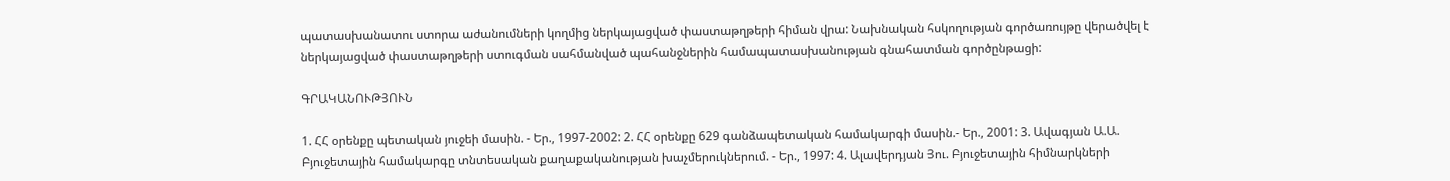պատասխանատու ստորա աժանումների կողմից ներկայացված փաստաթղթերի հիման վրա: Նախնական հսկողության գործառույթը վերածվել է ներկայացված փաստաթղթերի ստուգման սահմանված պահանջներին համապատասխանության գնահատման գործընթացի:

ԳՐԱԿԱՆՈՒԹՅՈՒՆ

1. ՀՀ օրենքը պետական յուջեի մասին. - Եր., 1997-2002: 2. ՀՀ օրենքը 629 գանձապետական համակարգի մասին.- Եր., 2001: 3. Ավագյան Ա.Ա. Բյուջետային համակարգը տնտեսական քաղաքականության խաչմերուկներում. - Եր., 1997: 4. Ալավերդյան Յու. Բյուջետային հիմնարկների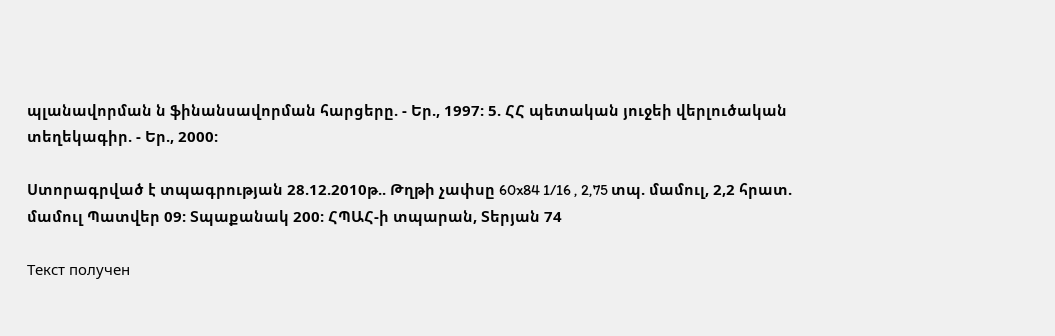պլանավորման ն ֆինանսավորման հարցերը. - Եր., 1997: 5. ՀՀ պետական յուջեի վերլուծական տեղեկագիր. - Եր., 2000:

Ստորագրված է տպագրության 28.12.2010թ.. Թղթի չափսը 60x84 1/16 , 2,75 տպ. մամուլ, 2,2 հրատ. մամուլ Պատվեր 09: Տպաքանակ 200: ՀՊԱՀ-ի տպարան, Տերյան 74

Текст получен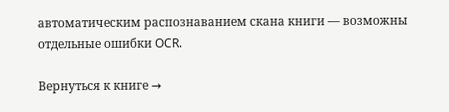автоматическим распознаванием скана книги — возможны отдельные ошибки OCR.

Вернуться к книге →